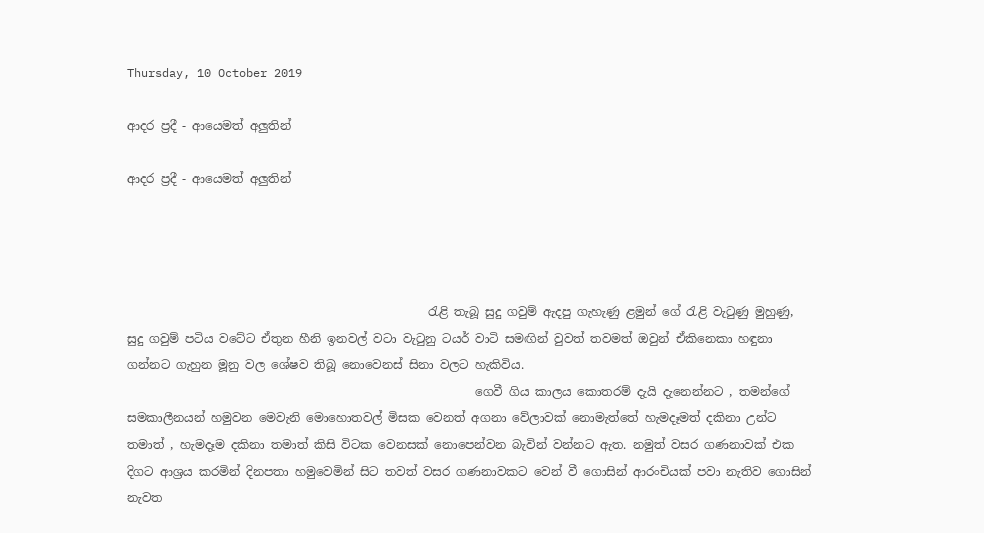Thursday, 10 October 2019

ආදර ප්‍රදී - ආයෙමත් අලුතින්

ආදර ප්‍රදී - ආයෙමත් අලුතින්




                                                  රැළි තැබූ සුදු ගවුම් ඇදපු ගැහැණු ළමුන් ‌ගේ රැළි වැටුණු මුහුණු,  සුදු ගවුම් පටිය වටේට ඒතුන හීනි ඉනවල් වටා වැටුනු ටයර් වාටි සමඟින් වුවත් තවමත් ඔවුන් ඒකිනෙකා හඳුනා ගන්නට ගැහුන මූනු වල ශේෂව තිබූ නොවෙනස් සිනා වලට හැකිවිය.
                                                          ගෙවී ගිය කාලය කොතරම් දැයි දැනෙන්නට , තමන්ගේ සමකාලීනයන් හමුවන ‌මෙවැනි මොහොතවල් මිසක වෙනත් අගනා වේලාවක් නොමැත්තේ හැමදෑමත් දකිනා උන්ට තමාත් , හැමදෑම දකිනා තමාත් කිසි විටක වෙනසක් නොපෙන්වන බැවින් වන්නට ඇත. නමුත් වසර ගණනාවක් එක දිගට ආශ්‍රය කරමින් දිනපතා හමුවෙමින් සිට තවත් වසර ගණනාවකට වෙන් වී ගොසින් ආරංචියක් පවා නැතිව ගොසින් නැවත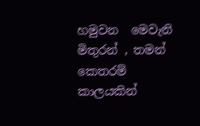හමුවන ‌ මෙවැනි මිතුරන් , තමන් කෙතරම් කාලයකින්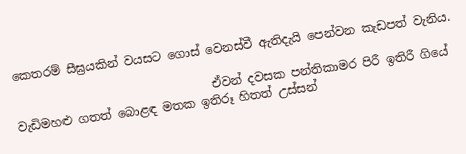කෙතරම් සීඝ්‍රයකින් වයසට ගොස් වෙනස්වී ඇතිදැයි පෙන්වන කැඩපත් වැනිය.

                                 ඒවන් දවසක පන්තිකාමර පිරී ඉතිරී ගියේ වැඩිමහළු ගතත් බොළඳ ‌මතක ඉතිරූ හිතත් උස්සන්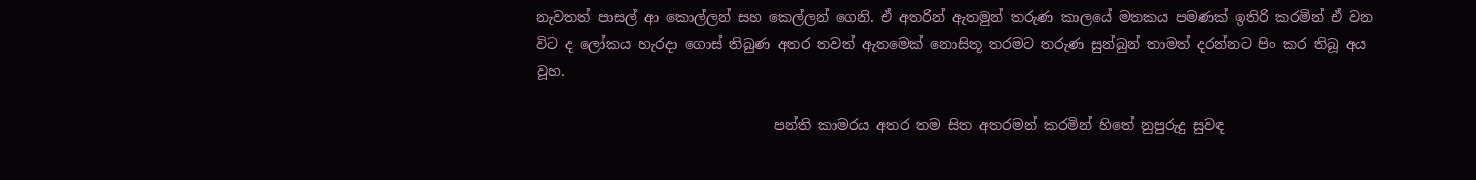නැවතත් පාසල් ආ ‌කොල්ලන් සහ කෙල්ලන් ගෙනි. ඒ අතරින් ඇතමුන් තරුණ කාලයේ මතකය පමණක් ඉතිරි කරමින් ඒ වන විට ද ලෝකය හැරදා ගොස් තිබුණ අතර තවත් ඇතමෙක් නොසිතූ තරමට තරුණ සුන්බුන් තාමත් දරන්නට පිං කර තිබූ අය වූහ.

                                  පන්ති කාමරය අතර තම සිත අතරමන් කරමින් හිතේ නුපුරුදු සුවඳ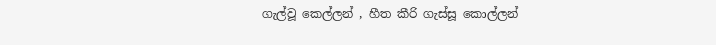ගැල්වූ කෙල්ලන් , හීත කීරි ගැස්සූ කොල්ලන්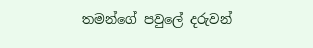තමන්ගේ පවුලේ දරුවන්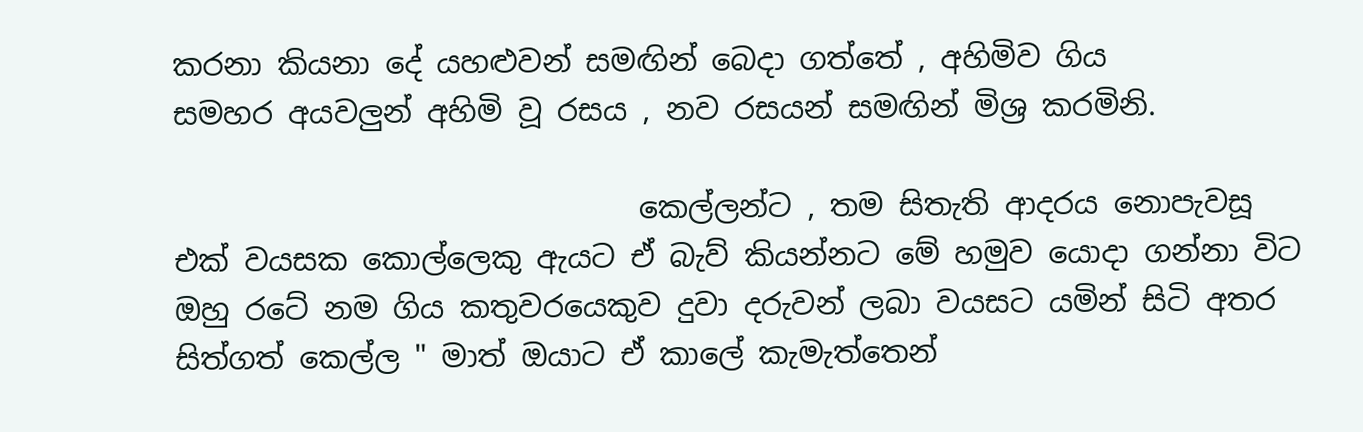කරනා කියනා දේ යහළුවන් සමඟින් බෙදා ගත්තේ , අහිමිව ගිය සමහර ‌අයවලුන් අහිමි වූ රසය , නව රසයන් සමඟින් මිශ්‍ර කරමිනි.

                               කෙල්ලන්ට , තම සිතැති ආදරය නොපැවසූ  එක් වයසක කොල්ලෙකු ඇයට ඒ බැව් කියන්නට මේ හමුව යොදා ගන්නා විට ඔහු රටේ නම ගිය කතුවරයෙකුව දුවා දරුවන් ලබා වයසට යමින් සිටි අතර සිත්ගත් කෙල්ල " මාත් ඔයාට ඒ කාලේ කැමැත්තෙන්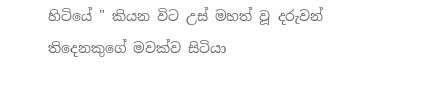හිටියේ " කියන විට උස් මහත් වූ දරුවන් තිදෙනකුගේ මවක්ව සිටියා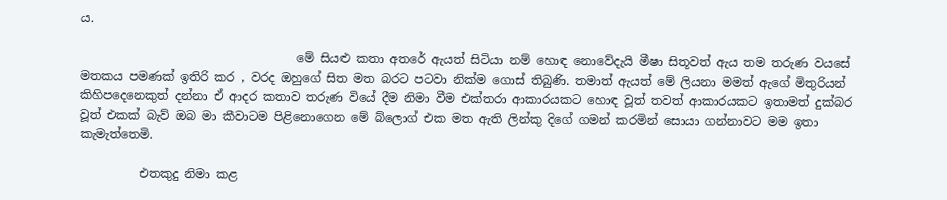ය.

                                    මේ සියළු කතා අතරේ ඇයත් සිටියා නම් හොඳ නොවේදැයි මීෂා සිතූවත් ඇය තම තරුණ වයසේ මතකය පමණක් ඉතිරි කර , වරද ඔහුගේ සිත මත බරට පටවා නික්ම ගොස් තිබුණි. තමාත් ඇයත් මේ ලියනා මමත් ඇගේ මිතුරියන් කිහිපදෙනෙකුත් දන්නා ඒ ආදර කතාව තරුණ වියේ දීම නිමා වීම එක්තරා ආකාරයකට හොඳ වූත් තවත් ආකාරයකට ඉතාමත් දුක්බර වූත් එකක් බැව් ඔබ මා කීවාටම පිළිනොගෙන මේ බ්ලොග් එක මත ඇති ලින්කු දිගේ ගමන් කරමින් සොයා ගන්නාවට මම ඉතා කැමැත්තෙමි.

          එතකුදු නිමා කළ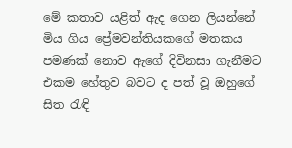මේ කතාව යළිත් ඇද ගෙන ලියන්නේ මිය ගිය ප්‍රේමවන්තියකගේ මතකය පමණක් නොව ඇගේ දිවිනසා ගැනීමට එකම හේතුව බවට ද පත් වූ ඔහුගේ සිත රැඳි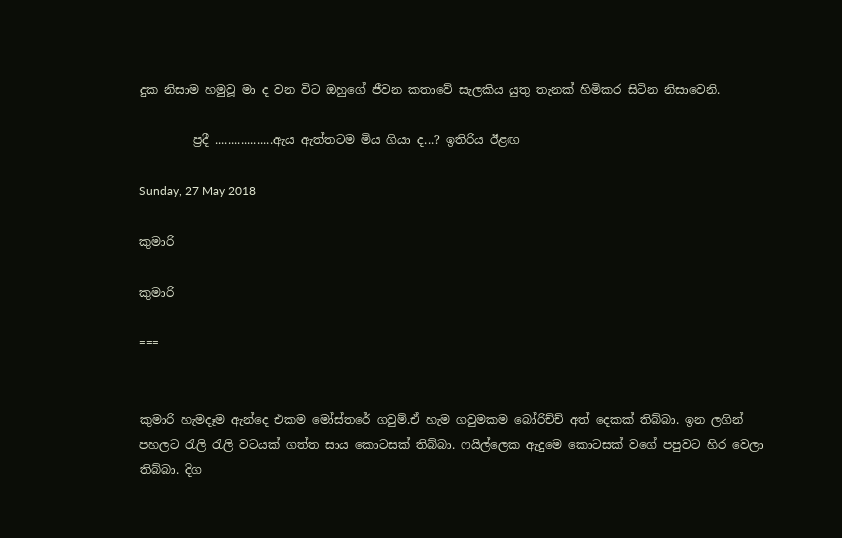දුක නිසාම හමුවූ මා ද වන විට ඔහුගේ ජීවන කතාවේ සැලකිය යුතු තැනක් හිමිකර සිටින නිසාවෙනි.

         ප්‍රදී ..................ඇය ඇත්තටම මිය ගියා ද...? ඉතිරිය ඊළඟ

Sunday, 27 May 2018

කුමාරි

කුමාරි

===


කුමාරි හැමදෑම ඇන්දෙ එකම මෝස්තරේ ගවුම්.ඒ හැම ගවුමකම බෝරිච්ච් අත් දෙකක් තිබ්බා. ඉන ලගින් පහලට රැලි රැලි වටයක් ගත්ත සාය කොටසක් තිබ්බා. ෆයිල්ලෙක ඇදුමෙ කොටසක් වගේ පපුවට හිර වෙලා තිබ්බා. දිග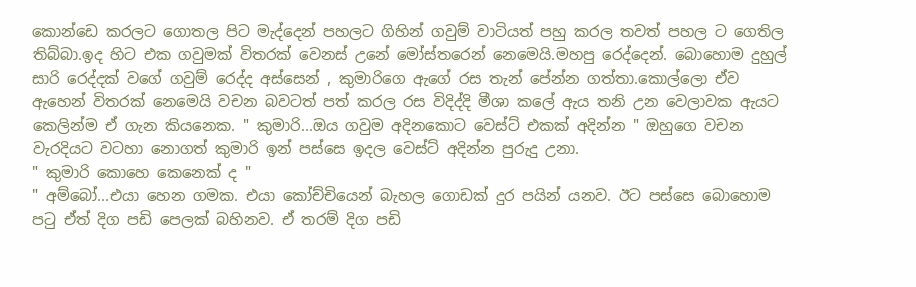කොන්ඩෙ කරලට ගොතල පිට මැද්දෙන් පහලට ගිහින් ගවුම් වාටියත් පහු කරල තවත් පහල ට ගෙතිල තිබ්බා.ඉද හිට එක ගවුමක් විතරක් වෙනස් උනේ මෝස්තරෙන් නෙමෙයි.මහපු රෙද්දෙන්. බොහොම දුහුල් සාරි රෙද්දක් වගේ ගවුම් රෙද්ද අස්සෙන් , කුමාරිගෙ ඇගේ රස තැන් පේන්න ගත්තා.කොල්ලො ඒව ඇහෙන් විතරක් නෙමෙයි වචන බවටත් පත් කරල රස විදිද්දි මීශා කලේ ඇය තනි උන වෙලාවක ඇයට කෙලින්ම ඒ ගැන කියනෙක. " කුමාරි...ඔය ගවුම අදිනකොට වෙස්ට් එකක් අදින්න " ඔහුගෙ වචන වැරදියට වටහා නොගත් කුමාරි ඉන් පස්සෙ ඉදල වෙස්ට් අදින්න පුරුදු උනා.
" කුමාරි කොහෙ කෙනෙක් ද "
" අම්බෝ...එයා හෙන ගමක. එයා කෝච්චියෙන් බැහල ගොඩක් දුර පයින් යනව. ඊට පස්සෙ බොහොම පටු ඒත් දිග පඩි පෙලක් බහිනව. ඒ තරම් දිග පඩි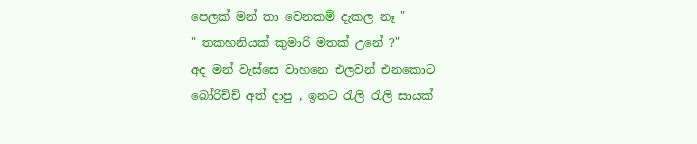පෙලක් මන් තා වෙනකම් දැකල නෑ "
" තකහනියක් කුමාරි මතක් උනේ ?"
අද මන් වැස්සෙ වාහනෙ එලවන් එනකොට බෝරිච්ච් අත් දාපු , ඉනට රැලි රැලි සායක්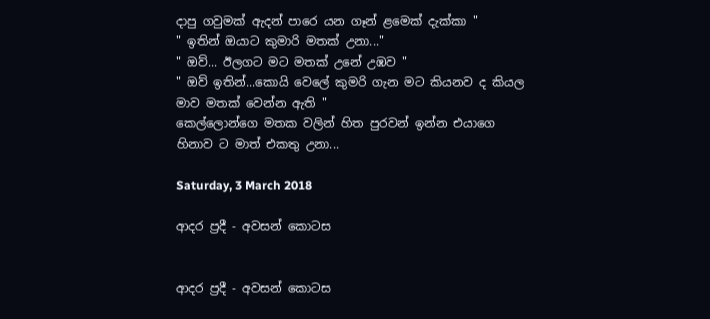දාපු ගවුමක් ඇදන් පාරෙ යන ගෑන් ළමෙක් දැක්කා "
" ඉතින් ඔයාට කුමාරි මතක් උනා..."
" ඔව්... ඊලගට මට මතක් උනේ උඹව "
" ඔව් ඉතින්...කොයි වෙලේ කුමරි ගැන මට කියනව ද කියල මාව මතක් වෙන්න ඇති "
කෙල්ලොන්ගෙ මතක වලින් හිත පුරවන් ඉන්න එයාගෙ හිනාව ට මාත් එකතු උනා...

Saturday, 3 March 2018

ආදර ප්‍රදී - අවසන් කොටස


ආදර ප්‍රදී - අවසන් කොටස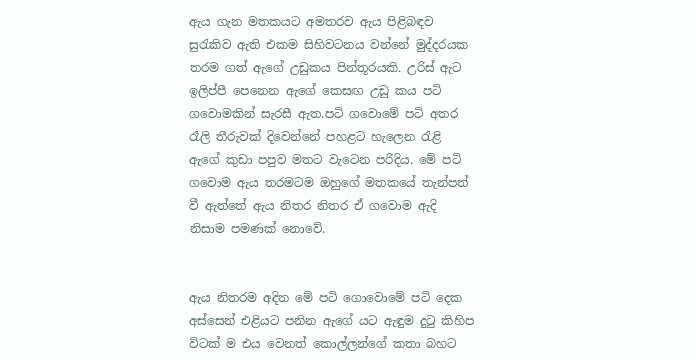ඇය ගැන මතකයට අමතරව ඇය පිළිබඳව සුරැකිව ඇති එකම සිහිවටනය වන්නේ මුද්දරයක තරම ගත් ඇගේ උඩුකය පින්තූරයකි. උරිස් ඇට ඉලිප්පී පෙනෙන ඇගේ කෙසඟ උඩු කය පටි ගවොමකින් සැරසී ඇත.පටි ගවොමේ පටි අතර රෑලි තීරුවක් දිවෙන්නේ පහළට හැලෙන රැළි ඇගේ කුඩා පපුව මතට වැටෙන පරිදිය. මේ පටි ගවොම ඇය තරමටම ඔහුගේ මතකයේ තැන්පත් වී ඇත්තේ ඇය නිතර නිතර ඒ ගවොම ඇදි නිසාම පමණක් නොවේ.


ඇය නිතරම අදින මේ පටි ගොවොමේ පටි දෙක අස්සෙන් එළියට පනින ඇගේ යට ඇඳුම දුටු කිහිප විටක් ම එය වෙනත් කොල්ලන්ගේ කතා බහට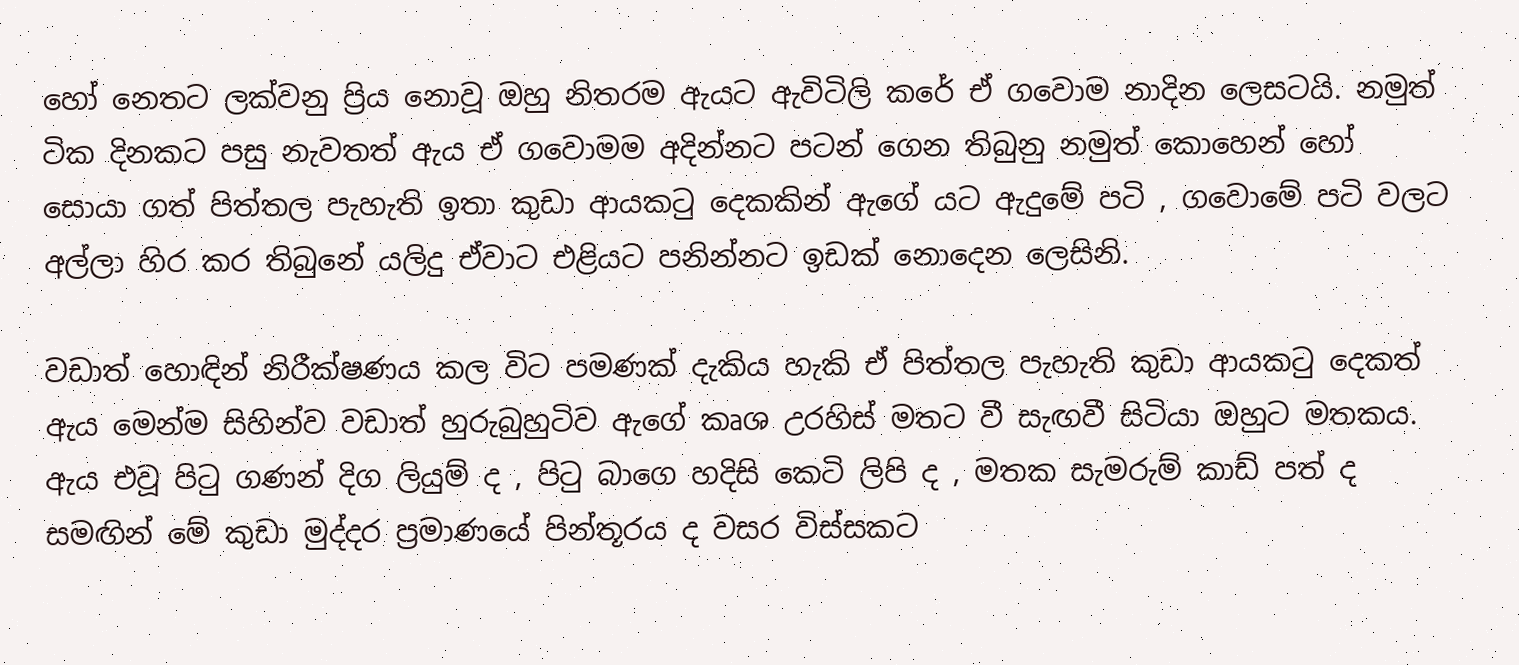හෝ නෙතට ලක්වනු ප්‍රිය නොවූ ඔහු නිතරම ඇයට ඇවිටිලි කරේ ඒ ගවොම නාදින ලෙසටයි. නමුත් ටික දිනකට පසු නැවතත් ඇය ඒ ගවොමම අදින්නට පටන් ගෙන තිබුනු නමුත් කොහෙන් හෝ සොයා ගත් පිත්තල පැහැති ඉතා කුඩා ආයකටු දෙකකින් ඇගේ යට ඇදුමේ පටි , ගවොමේ පටි වලට අල්ලා හිර කර තිබුනේ යලිදු ඒවාට එළියට පනින්නට ඉඩක් නොදෙන ලෙසිනි.

වඩාත් හොඳින් නිරීක්ෂණය කල විට පමණක් දැකිය හැකි ඒ පිත්තල පැහැති කුඩා ආයකටු දෙකත් ඇය මෙන්ම සිහින්ව වඩාත් හුරුබුහුටිව ඇගේ කෘශ උරහිස් මතට වී සැඟවී සිටියා ඔහුට මතකය. ඇය එවූ පිටු ගණන් දිග ලියුම් ද , පිටු බාගෙ හදිසි කෙටි ලිපි ද , මතක සැමරුම් කාඩ් පත් ද සමඟින් මේ කුඩා මුද්දර ප්‍රමාණයේ පින්තූරය ද වසර විස්සකට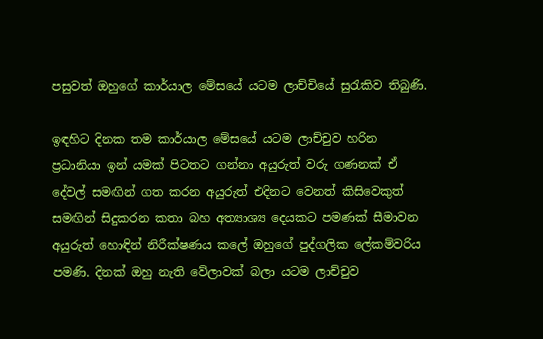පසුවත් ඔහුගේ කාර්යාල මේසයේ යටම ලාච්චියේ සුරැකිව තිබුණි.

ඉඳහිට දිනක තම කාර්යාල මේසයේ යටම ලාච්චුව හරින ප්‍රධානියා ඉන් යමක් පිටතට ගන්නා අයුරුත් වරු ගණනක් ඒ දේවල් සමඟින් ගත කරන අයුරුත් එදිනට වෙනත් කිසිවෙකුත් සමඟින් සිදුකරන කතා බහ අත්‍යාශ්‍ය දෙයකට පමණක් සීමාවන අයුරුත් හොඳින් නිරීක්ෂණය කලේ ඔහුගේ පුද්ගලික ලේකම්වරිය පමණි. දිනක් ඔහු නැති වේලාවක් බලා යටම ලාච්චුව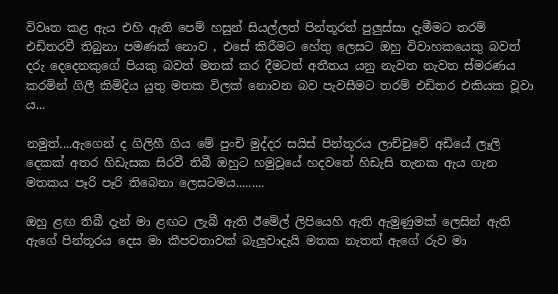විවෘත කළ ඇය එහි ඇති පෙම් හසුන් සියල්ලත් පින්තූරත් පුලුස්සා දැමීමට තරම් එඩිතරවී තිබුනා පමණක් නොව , එසේ කිරීමට හේතු ලෙසට ඔහු විවාහකයෙකු බවත් දරු දෙදෙනකුගේ පියකු බවත් මතක් කර දීමටත් අතීතය යනු නැවත නැවත ස්මරණය කරමින් ගිලී කිමිදිය යුතු මතක විලක් නොවන බව පැවසීමට තරම් එඩිතර එකියක වූවා ය...

නමුත්....ඇගෙන් ද ගිලිහී ගිය මේ පුංචි මුද්දර සයිස් පින්තූරය ලාච්චුවේ අඩියේ ලෑලි දෙකක් අතර හිඩැසක සිරවී තිබී ඔහුට හමුවූයේ හදවතේ හිඩැසි තැනක ඇය ගැන මතකය පෑරි පෑරි තිබෙනා ලෙසටමය.........

ඔහු ළඟ තිබී දැන් මා ළඟට ලැබී ඇති ඊමේල් ලිපියෙහි ඇති ඇමුණුමක් ලෙසින් ඇති ඇගේ පින්තූරය දෙස මා කීපවතාවක් බැලුවාදැයි මතක නැතත් ඇගේ රුව මා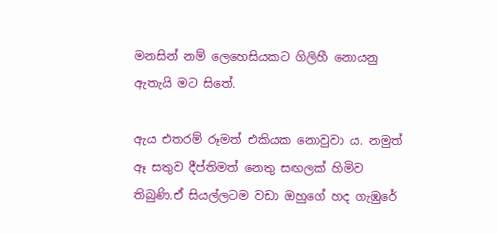මනසින් නම් ලෙහෙසියකට ගිලිහී නොයනු ඇතැයි මට සිතේ.

ඇය එතරම් රූමත් එකියක නොවුවා ය. නමුත් ඈ සතුව දීප්තිමත් නෙතු සඟලක් හිමිව තිබුණි.ඒ සියල්ලටම වඩා ඔහුගේ හද ගැඹුරේ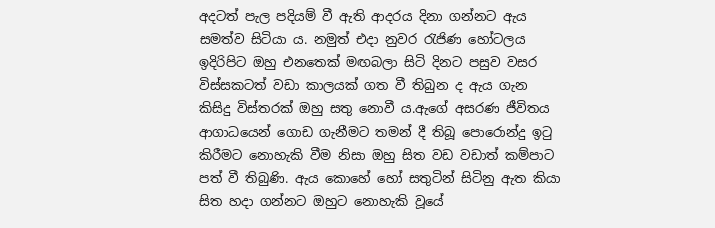අදටත් පැල පදියම් වී ඇති ආදරය දිනා ගන්නට ඇය සමත්ව සිටියා ය. නමුත් එදා නුවර රැජිණ හෝටලය ඉදිරිපිට ඔහු එනතෙක් මඟබලා සිටි දිනට පසුව වසර විස්සකටත් වඩා කාලයක් ගත වී තිබුන ද ඇය ගැන කිසිදු විස්තරක් ඔහු සතු නොවී ය.ඇගේ අසරණ ජීවිතය ආගාධයෙන් ගොඩ ගැනීමට තමන් දී තිබූ පොරොන්දු ඉටු කිරීමට නොහැකි වීම නිසා ඔහු සිත වඩ වඩාත් කම්පාට පත් වී තිබුණි. ඇය කොහේ හෝ සතුටින් සිටිනු ඇත කියා සිත හදා ගන්නට ඔහුට නොහැකි වූයේ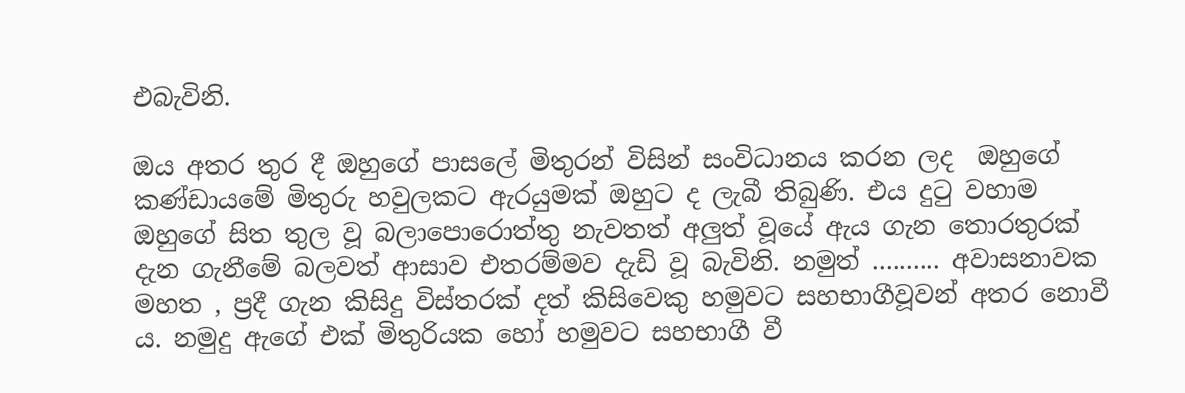එබැවිනි.

ඔය අතර තුර දී ඔහුගේ පාසලේ මිතුරන් විසින් සංවිධානය කරන ලද  ඔහුගේ කණ්ඩායමේ මිතුරු හවුලකට ඇරයුමක් ඔහුට ද ලැබී තිබුණි. එය දුටු වහාම ඔහුගේ සිත තුල වූ බලාපොරොත්තු නැවතත් අලුත් වූයේ ඇය ගැන තොරතුරක් දැන ගැනීමේ බලවත් ආසාව එතරම්මව දැඩි වූ බැවිනි. නමුත් .......... අවාසනාවක මහත , ප්‍රදී ගැන කිසිදු විස්තරක් දත් කිසිවෙකු හමුවට සහභාගීවූවන් අතර නොවී ය. නමුදු ඇගේ එක් මිතුරියක හෝ හමුවට සහභාගී වී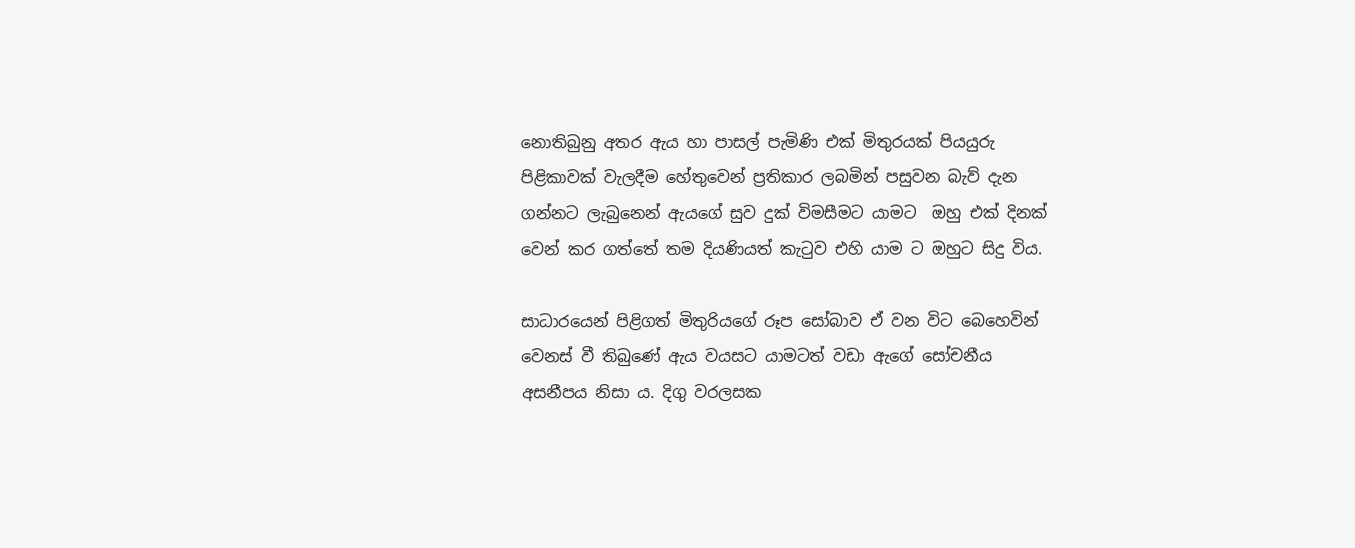නොතිබුනු අතර ඇය හා පාසල් පැමිණි එක් මිතුරයක් පියයුරු පිළිකාවක් වැලදීම හේතුවෙන් ප්‍රතිකාර ලබමින් පසුවන බැව් දැන ගන්නට ලැබුනෙන් ඇයගේ සුව දුක් විමසීමට යාමට  ඔහු එක් දිනක් වෙන් කර ගත්තේ තම දියණියත් කැටුව එහි යාම ට ඔහුට සිදු විය.

සාධාරයෙන් පිළිගත් මිතුරියගේ රූප සෝබාව ඒ වන විට බෙහෙවින් වෙනස් වී තිබුණේ ඇය වයසට යාමටත් වඩා ඇගේ සෝචනීය අසනීපය නිසා ය. දිගු වරලසක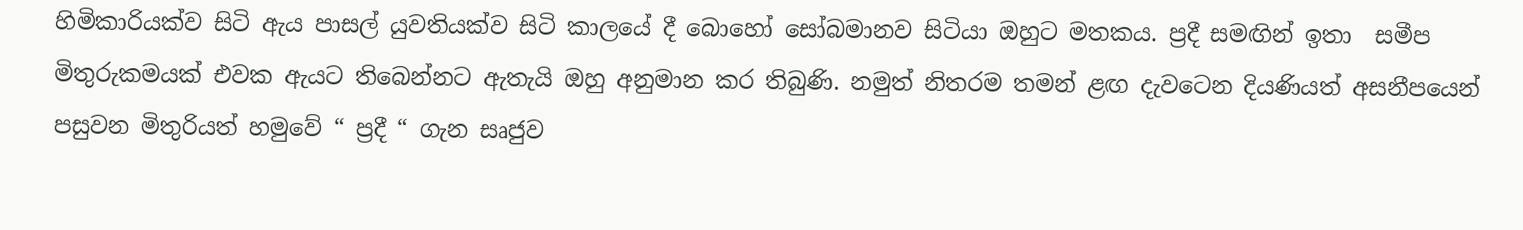හිමිකාරියක්ව සිටි ඇය පාසල් යුවතියක්ව සිටි කාලයේ දී බොහෝ සෝබමානව සිටියා ඔහුට මතකය. ප්‍රදී සමඟින් ඉතා  සමීප මිතුරුකමයක් එවක ඇයට තිබෙන්නට ඇතැයි ඔහු අනුමාන කර තිබුණි. නමුත් නිතරම තමන් ළඟ දැවටෙන දියණියත් අසනීපයෙන් පසුවන මිතුරියත් හමුවේ “ ප්‍රදී “ ගැන සෘජුව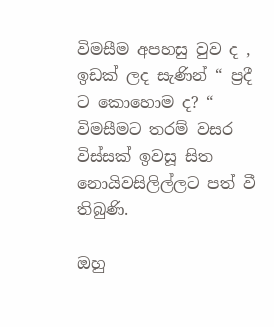විමසීම අපහසු වුව ද ,  ඉඩක් ලද සැණින් “ ප්‍රදී ට කොහොම ද? “ විමසීමට තරම් වසර විස්සක් ඉවසූ සිත නොයිවසිලිල්ලට පත් වී තිබුණි.

ඔහු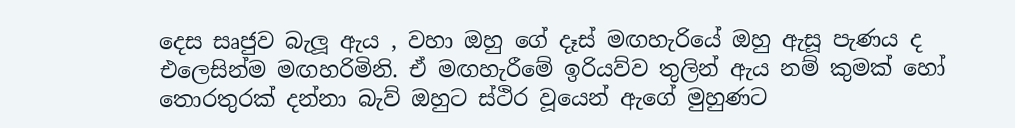දෙස සෘජුව බැලූ ඇය , වහා ඔහු ගේ දෑස් මඟහැරියේ ඔහු ඇසූ පැණය ද එලෙසින්ම මඟහරිමිනි. ඒ මඟහැරීමේ ඉරියව්ව තුලින් ඇය නම් කුමක් හෝ තොරතුරක් දන්නා බැව් ඔහුට ස්ථිර වූයෙන් ඇගේ මුහුණට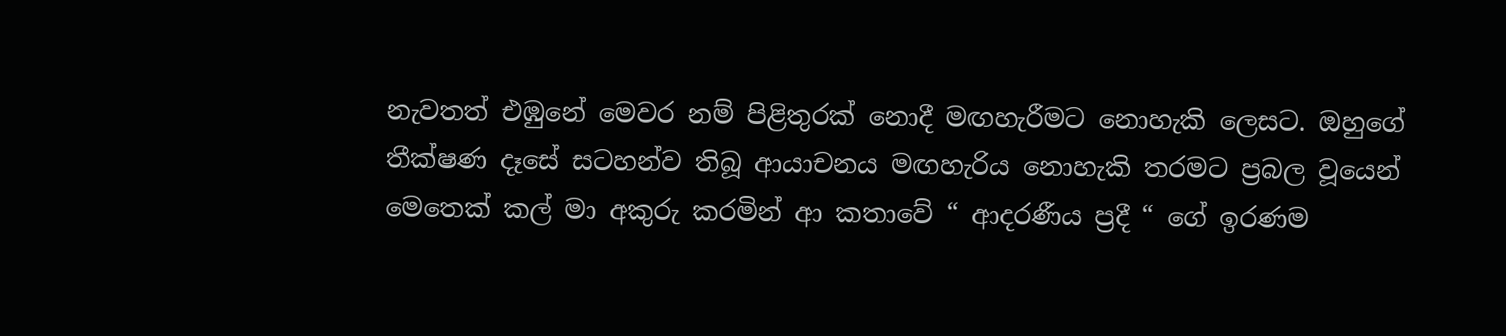නැවතත් එඹුනේ මෙවර නම් පිළිතුරක් නොදී මඟහැරීමට නොහැකි ලෙසට. ඔහුගේ තීක්ෂණ දෑසේ සටහන්ව තිබූ ආයාචනය මඟහැරිය නොහැකි තරමට ප්‍රබල වූයෙන් මෙතෙක් කල් මා අකුරු කරමින් ආ කතාවේ “ ආදරණීය ප්‍රදී “ ගේ ඉරණම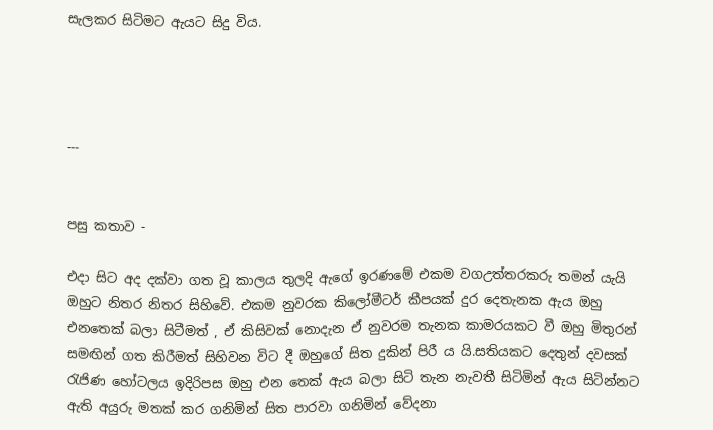සැලකර සිටිමට ඇයට සිදු විය.




---


පසු කතාව -

එදා සිට අද දක්වා ගත වූ කාලය තුලදි ඇගේ ඉරණමේ එකම වගඋත්තරකරු තමන් යැයි ඔහුට නිතර නිතර සිහිවේ. එකම නුවරක කිලෝමීටර් කීපයක් දුර දෙතැනක ඇය ඔහු එනතෙක් බලා සිටීමත් , ඒ කිසිවක් නොදැන ඒ නුවරම තැනක කාමරයකට වී ඔහු මිතුරන් සමඟින් ගත කිරීමත් සිහිවන විට දී ඔහුගේ සිත දුකින් පිරී ය යි.සතියකට දෙතුන් දවසක් රැජිණ හෝටලය ඉදිරිපස ඔහු එන තෙක් ඇය බලා සිටි තැන නැවතී සිටිමින් ඇය සිටින්නට ඇති අයුරු මතක් කර ගනිමින් සිත පාරවා ගනිමින් වේදනා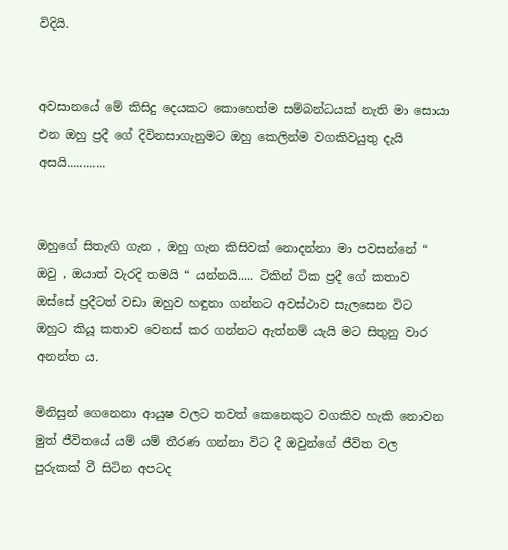විදියි.


අවසානයේ මේ කිසිදු දෙයකට කොහෙත්ම සම්බන්ධයක් නැති මා සොයා එන ඔහු ප්‍රදී ගේ දිවිනසාගැනුමට ඔහු කෙලින්ම වගකිවයුතු දැයි අසයි............


ඔහුගේ සිතැඟි ගැන , ඔහු ගැන කිසිවක් නොදන්නා මා පවසන්නේ “ ඔවු , ඔයාත් වැරදි තමයි “ යන්නයි..... ටිකින් ටික ප්‍රදී ගේ කතාව ඔස්සේ ප්‍රදීටත් වඩා ඔහුව හඳුනා ගන්නට අවස්ථාව සැලසෙන විට ඔහුට කියූ කතාව වෙනස් කර ගන්නට ඇත්නම් යැයි මට සිතුනු වාර අනන්ත ය.

මිනිසුන් ගෙනෙනා ආයුෂ වලට තවත් කෙනෙකුට වගකිව හැකි නොවන මුත් ජීවිතයේ යම් යම් තීරණ ගන්නා විට දී ඔවුන්ගේ ජීවිත වල පුරුකක් වී සිටින අපටද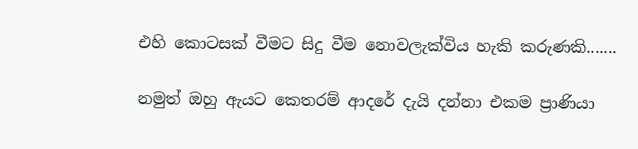එහි කොටසක් වීමට සිදු වීම නොවලැක්විය හැකි කරුණකි.......

නමුත් ඔහු ඇයට කෙතරම් ආදරේ දැයි දන්නා එකම ප්‍රාණියා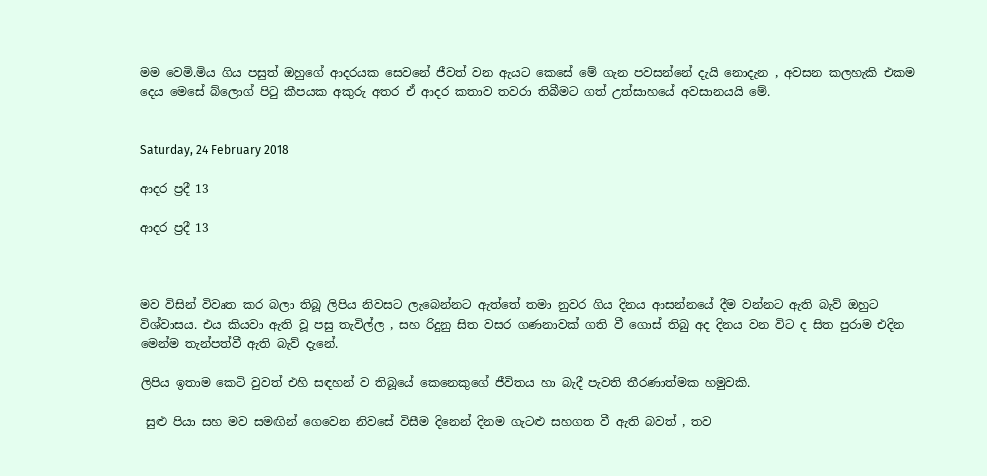මම වෙමි.මිය ගිය පසුත් ඔහුගේ ආදරයක සෙවනේ ජීවත් වන ඇයට කෙසේ මේ ගැන පවසන්නේ දැයි නොදැන , අවසන කලහැකි එකම දෙය මෙසේ බ්ලොග් පිටු කීපයක අකුරු අතර ඒ ආදර කතාව තවරා තිබීමට ගත් උත්සාහයේ අවසානයයි මේ.


Saturday, 24 February 2018

ආදර ප්‍රදී 13

ආදර ප්‍රදී 13



මව විසින් විවෘත කර බලා තිබූ ලිපිය නිවසට ලැබෙන්නට ඇත්තේ තමා නුවර ගිය දිනය ආසන්නයේ දීම වන්නට ඇති බැව් ඔහුට විශ්වාසය. එය කියවා ඇති වූ පසු තැවිල්ල , සහ රිදුනු සිත වසර ගණනාවක් ගති වී ගොස් තිබු අද දිනය වන විට ද සිත පුරාම එදින මෙන්ම තැන්පත්වී ඇති බැව් දැනේ.

ලිපිය ඉතාම කෙටි වුවත් එහි සඳහන් ව තිබූයේ කෙනෙකුගේ ජීවිතය හා බැදී පැවති තීරණාත්මක හමුවකි.

 සුළු පියා සහ මව සමඟින් ගෙවෙන නිවසේ විසීම දිනෙන් දිනම ගැටළු සහගත වී ඇති බවත් , තව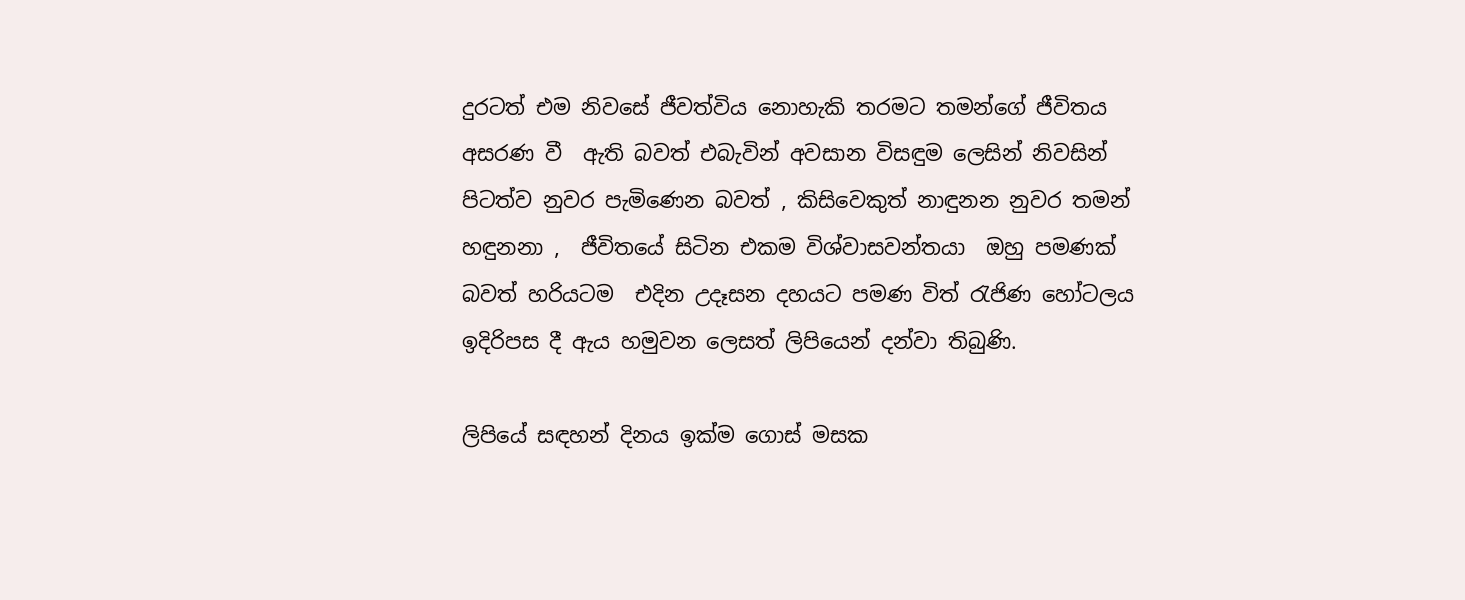දුරටත් එම නිවසේ ජීවත්විය නොහැකි තරමට තමන්ගේ ජීවිතය අසරණ වී  ඇති බවත් එබැවින් අවසාන විසඳුම ලෙසින් නිවසින් පිටත්ව නුවර පැමිණෙන බවත් , කිසිවෙකුත් නාඳුනන නුවර තමන් හඳුනනා ,  ජීවිතයේ සිටින එකම විශ්වාසවන්තයා  ඔහු පමණක් බවත් හරියටම  එදින උදෑසන දහයට පමණ විත් රැජිණ හෝටලය ඉදිරිපස දී ඇය හමුවන ලෙසත් ලිපියෙන් දන්වා තිබුණි.

ලිපියේ සඳහන් දිනය ඉක්ම ගොස් මසක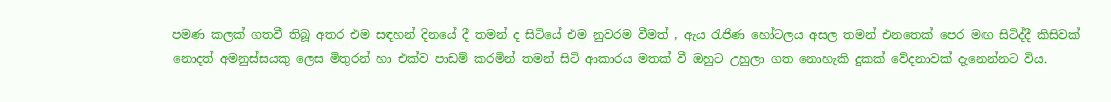පමණ කලක් ගතවී තිබූ අතර එම සඳහන් දිනයේ දී තමන් ද සිටියේ එම නුවරම වීමත් , ඇය රැජිණ හෝටලය අසල තමන් එනතෙක් පෙර මඟ සිටිද්දී කිසිවක් නොදත් අමනුස්සයකු ලෙස මිතුරන් හා එක්ව පාඩම් කරමින් තමන් සිටි ආකාරය මතක් වී ඔහුට උහුලා ගත නොහැකි දුකක් වේදනාවක් දැනෙන්නට විය.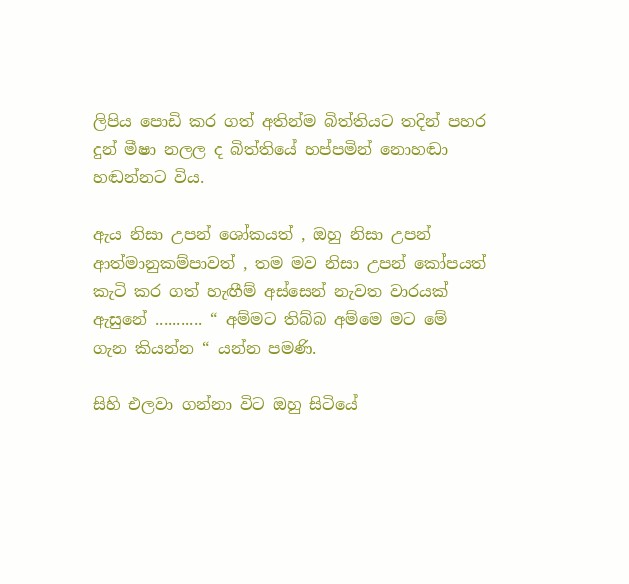ලිපිය පොඩි කර ගත් අතින්ම බිත්තියට තදින් පහර දුන් මීෂා නලල ද බිත්තියේ හප්පමින් නොහඬා හඬන්නට විය.

ඇය නිසා උපන් ශෝකයත් , ඔහු නිසා උපන් ආත්මානුකම්පාවත් , තම මව නිසා උපන් කෝපයත් කැටි කර ගත් හැඟීම් අස්සෙන් නැවත වාරයක් ඇසුනේ ........... “ අම්මට තිබ්බ අම්මෙ මට මේ ගැන කියන්න “ යන්න පමණි.

සිහි එලවා ගන්නා විට ඔහු සිටියේ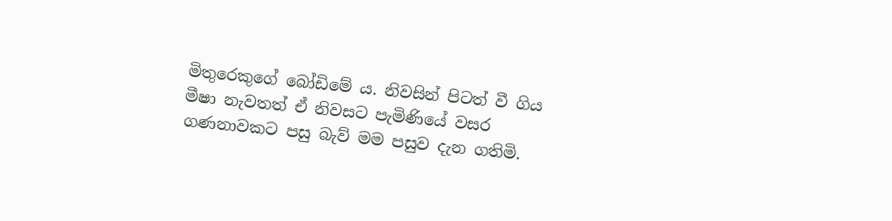මිතුරෙකුගේ බෝඩිමේ ය. නිවසින් පිටත් වී ගිය මීෂා නැවතත් ඒ නිවසට පැමිණියේ වසර ගණනාවකට පසු බැව් මම පසුව දැන ගතිමි.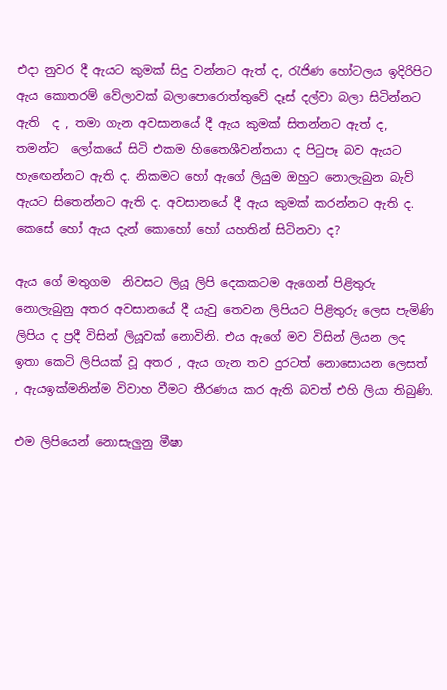එදා නුවර දී ඇයට කුමක් සිදු වන්නට ඇත් ද, රැජිණ හෝටලය ඉදිරිපිට ඇය කොතරම් වේලාවක් බලාපොරොත්තුවේ දෑස් දල්වා බලා සිටින්නට ඇති  ද , තමා ගැන අවසානයේ දී ඇය කුමක් සිතන්නට ඇත් ද, තමන්ට  ලෝකයේ සිටි එකම හිතෛශීවන්තයා ද පිටුපෑ බව ඇයට හැඟෙන්නට ඇති ද. නිකමට හෝ ඇගේ ලියුම ඔහුට නොලැබුන බැව් ඇයට සිතෙන්නට ඇති ද. අවසානයේ දී ඇය කුමක් කරන්නට ඇති ද. කෙසේ හෝ ඇය දැන් කොහෝ හෝ යහතින් සිටිනවා ද?

ඇය ගේ මතුගම  නිවසට ලියූ ලිපි දෙකකටම ඇගෙන් පිළිතුරු නොලැබුනු අතර අවසානයේ දී යැවු තෙවන ලිපියට පිළිතුරු ලෙස පැමිණි ලිපිය ද ප්‍රදී විසින් ලියූවක් නොවිනි. එය ඇගේ මව විසින් ලියන ලද ඉතා කෙටි ලිපියක් වූ අතර , ඇය ගැන තව දුරටත් නොසොයන ලෙසත් , ඇයඉක්මනින්ම විවාහ වීමට තීරණය කර ඇති බවත් එහි ලියා තිබුණි.

එම ලිපියෙන් නොසැලුනු මීෂා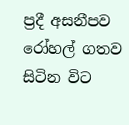ප්‍රදී අසනීපව රෝහල් ගතව සිටින විට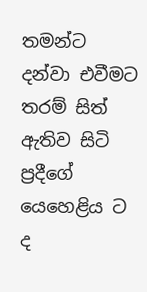තමන්ට දන්වා එවීමට තරම් සිත් ඇතිව සිටි ප්‍රදීගේ යෙහෙළිය ට ද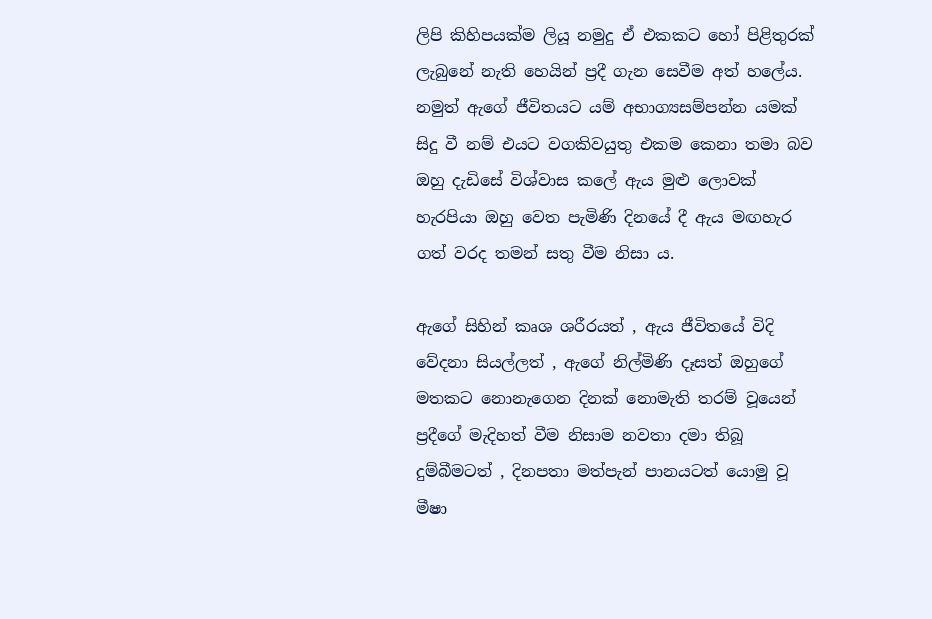ලිපි කිහිපයක්ම ලියූ නමුදු ඒ එකකට හෝ පිළිතුරක් ලැබුනේ නැති හෙයින් ප්‍රදී ගැන සෙවීම අත් හලේය. නමුත් ඇගේ ජීවිතයට යම් අභාග්‍යසම්පන්න යමක් සිදු වී නම් එයට වගකිවයුතු එකම කෙනා තමා බව ඔහු දැඩිසේ විශ්වාස කලේ ඇය මුළු ලොවක් හැරපියා ඔහු වෙත පැමිණි දිනයේ දී ඇය මඟහැර ගත් වරද තමන් සතු වීම නිසා ය.

ඇගේ සිහින් කෘශ ශරීරයත් , ඇය ජීවිතයේ විදි වේදනා සියල්ලත් , ඇගේ නිල්මිණි දෑසත් ඔහුගේ මතකට නොනැගෙන දිනක් නොමැති තරම් වූයෙන් ප්‍රදීගේ මැදිහත් වීම නිසාම නවතා දමා තිබූ දුම්බීමටත් , දිනපතා මත්පැන් පානයටත් යොමු වූ මීෂා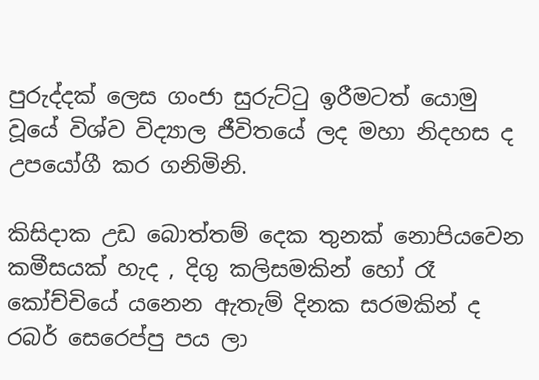පුරුද්දක් ලෙස ගංජා සුරුට්ටු ඉරීමටත් යොමු වූයේ විශ්ව විද්‍යාල ජීවිතයේ ලද මහා නිදහස ද උපයෝගී කර ගනිමිනි.

කිසිදාක උඩ බොත්තම් දෙක තුනක් නොපියවෙන කමීසයක් හැද , දිගු කලිසමකින් හෝ රෑ කෝච්චියේ යනෙන ඇතැම් දිනක සරමකින් ද රබර් සෙරෙප්පු පය ලා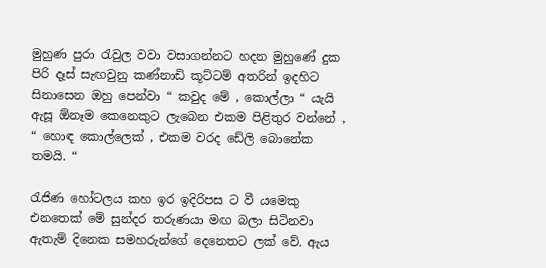මුහුණ පුරා රැවුල වවා වසාගන්නට හදන මුහුණේ දුක පිරි දෑස් සැඟවුනු කණ්නාඩි කූට්ටම් අතරින් ඉදහිට සිනාසෙන ඔහු පෙන්වා “ කවුද මේ , කොල්ලා “ යැයි ඇසූ ඕනෑම කෙනෙකුට ලැබෙන එකම පිළිතුර වන්නේ , “ හොඳ කොල්ලෙක් , එකම වරද ඩේලි බොනේක තමයි. “

රැජිණ හෝටලය කහ ඉර ඉදිරිපස ට වී යමෙකු එනතෙක් මේ සුන්දර තරුණයා මඟ බලා සිටිනවා  ඇතැම් දිනෙක සමහරුන්ගේ දෙනෙතට ලක් වේ. ඇය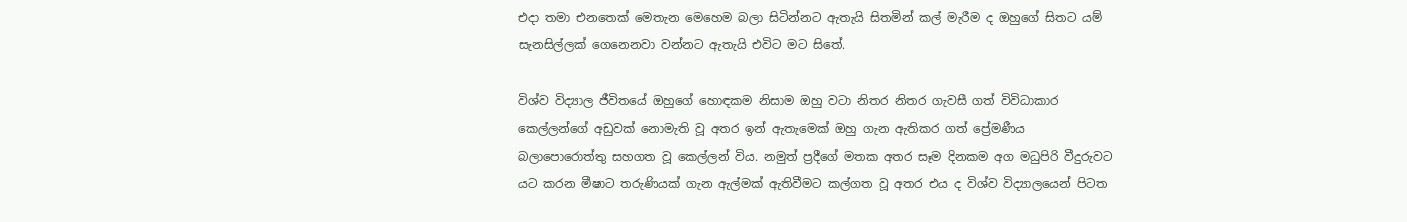එදා තමා එනතෙක් මෙතැන මෙහෙම බලා සිටින්නට ඇතැයි සිතමින් කල් මැරීම ද ඔහුගේ සිතට යම් සැනසිල්ලක් ගෙනෙනවා වන්නට ඇතැයි එවිට මට සිතේ.

විශ්ව විද්‍යාල ජීවිතයේ ඔහුගේ හොඳකම නිසාම ඔහු වටා නිතර නිතර ගැවසී ගත් විවිධාකාර කෙල්ලන්ගේ අඩුවක් නොමැති වූ අතර ඉන් ඇතැමෙක් ඔහු ගැන ඇතිකර ගත් ප්‍රේමණීය බලාපොරොත්තු සහගත වූ කෙල්ලන් විය. නමුත් ප්‍රදීගේ මතක අතර සෑම දිනකම අග මධුපිරි වීදුරුවට යට කරන මීෂාට තරුණියක් ගැන ඇල්මක් ඇතිවීමට කල්ගත වූ අතර එය ද විශ්ව විද්‍යාලයෙන් පිටත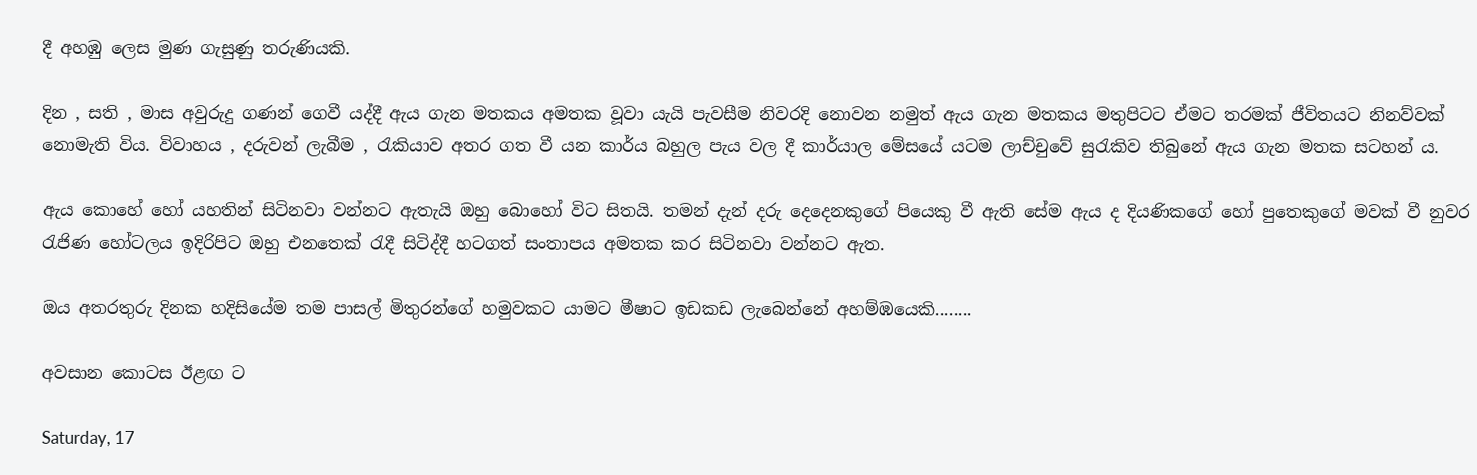දී අහඹු ලෙස මුණ ගැසුණු තරුණියකි.

දින , සති , මාස අවුරුදු ගණන් ගෙවී යද්දී ඇය ගැන මතකය අමතක වූවා යැයි පැවසීම නිවරදි නොවන නමුත් ඇය ගැන මතකය මතුපිටට ඒමට තරමක් ජීවිතයට නිනව්වක් නොමැති විය. විවාහය , දරුවන් ලැබීම , රැකියාව අතර ගත වී යන කාර්ය බහුල පැය වල දී කාර්යාල මේසයේ යටම ලාච්චුවේ සුරැකිව තිබුනේ ඇය ගැන මතක සටහන් ය.

ඇය කොහේ හෝ යහතින් සිටිනවා වන්නට ඇතැයි ඔහු බොහෝ විට සිතයි. තමන් දැන් දරු දෙදෙනකුගේ පියෙකු වී ඇති සේම ඇය ද දියණිකගේ හෝ පුතෙකුගේ මවක් වී නුවර රැජිණ හෝටලය ඉදිරිපිට ඔහු එනතෙක් රැදී සිටිද්දී හටගත් සංතාපය අමතක කර සිටිනවා වන්නට ඇත.

ඔය අතරතුරු දිනක හදිසියේම තම පාසල් මිතුරන්ගේ හමුවකට යාමට මීෂාට ඉඩකඩ ලැබෙන්නේ අහම්ඹයෙකි........

අවසාන කොටස ඊළඟ ට

Saturday, 17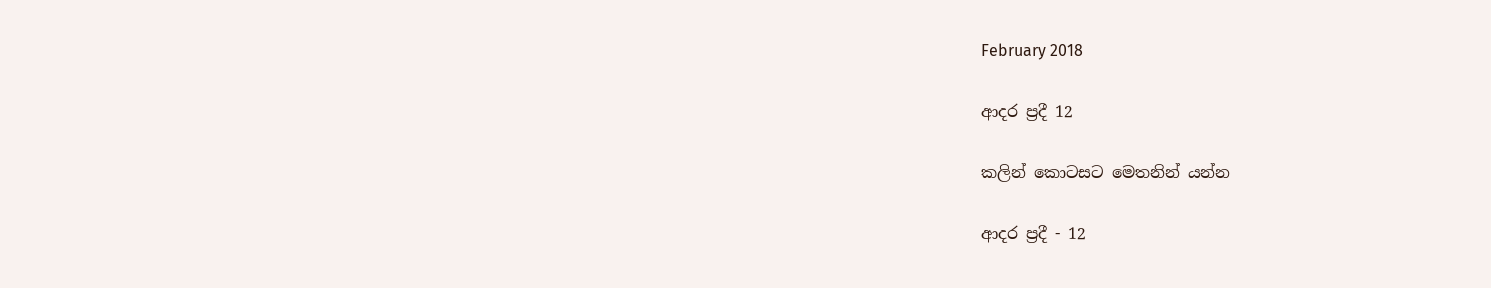February 2018

ආදර ප්‍රදී 12

කලින් කොටසට මෙතනින් යන්න

ආදර ප්‍රදී - 12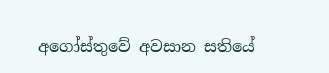අගෝස්තුවේ අවසාන සතියේ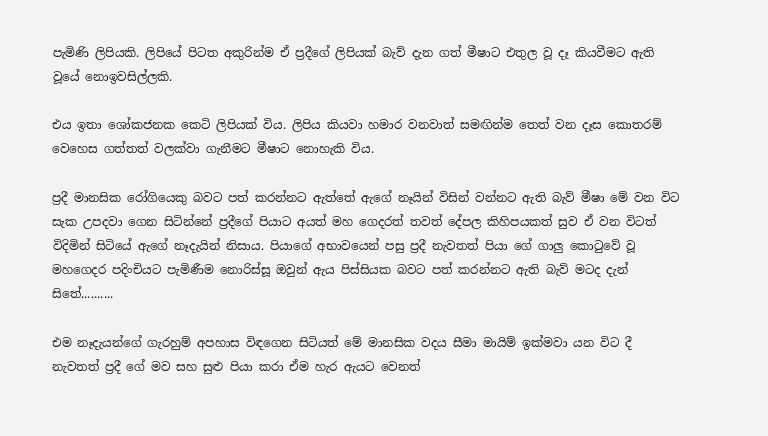පැමිණි ලිපියකි. ලිපියේ පිටත අකුරින්ම ඒ ප්‍රදීගේ ලිපියක් බැව් දැන ගත් මීෂාට එතුල වූ දෑ කියවීමට ඇති වූයේ නොඉවසිල්ලකි.

එය ඉතා ශෝකජනක කෙටි ලිපියක් විය. ලිපිය කියවා හමාර වනවාත් සමඟින්ම තෙත් වන දෑස කොතරම් වෙහෙස ගත්තත් වලක්වා ගැනීමට මීෂාට නොහැකි විය.

ප්‍රදී මානසික රෝගියෙකු බවට පත් කරන්නට ඇත්තේ ඇගේ නෑයින් විසින් වන්නට ඇති බැව් මීෂා මේ වන විට සැක උපදවා ගෙන සිටින්නේ ප්‍රදීගේ පියාට අයත් මහ ගෙදරත් තවත් දේපල කිහිපයකත් සුව ඒ වන විටත් විදිමින් සිටියේ ඇගේ නෑදැයින් නිසාය. පියාගේ අභාවයෙන් පසු ප්‍රදී නැවතත් පියා ගේ ගාලු කොටුවේ වූ මහගෙදර පදිංචියට පැමිණීම නොරිස්සූ ඔවුන් ඇය පිස්සියක බවට පත් කරන්නට ඇති බැව් මටද දැන් සිතේ..........

එම නෑදැයන්ගේ ගැරහුම් අපහාස විඳගෙන සිටියත් මේ මානසික වදය සීමා මායිම් ඉක්මවා යන විට දී නැවතත් ප්‍රදී ගේ මව සහ සුළු පියා කරා ඒම හැර ඇයට වෙනත්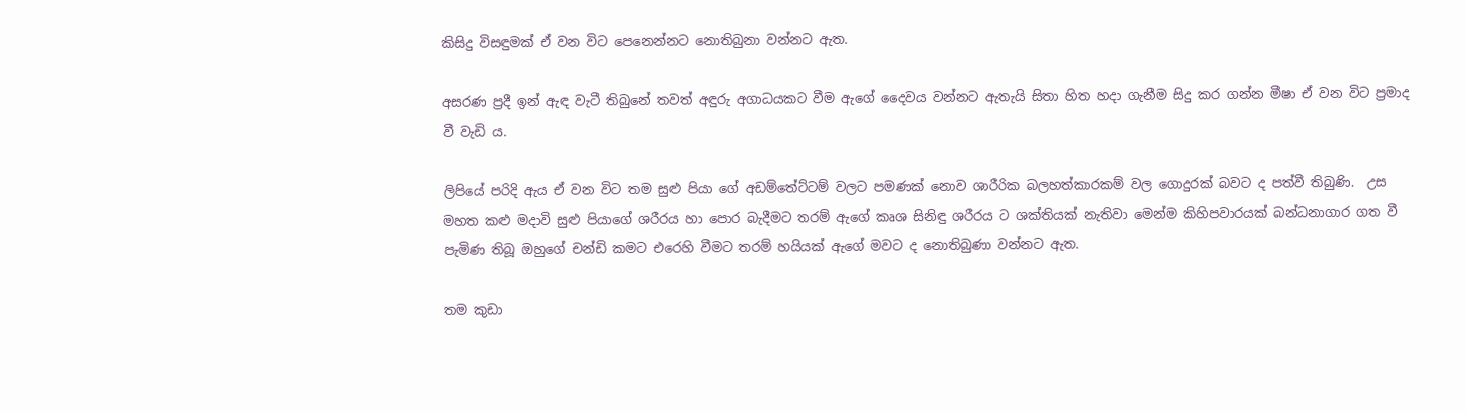කිසිදු විසඳුමක් ඒ වන විට පෙනෙන්නට නොතිබුනා වන්නට ඇත.

අසරණ ප්‍රදී ඉන් ඇඳ වැටී තිබුනේ තවත් අඳුරු අගාධයකට වීම ඇගේ දෛවය වන්නට ඇතැයි සිතා හිත හදා ගැනීම සිදු කර ගන්න මීෂා ඒ වන විට ප්‍රමාද වී වැඩි ය.

ලිපියේ පරිදි ඇය ඒ වන විට තම සුළු පියා ගේ අඩම්තේට්ටම් වලට පමණක් නොව ශාරීරික බලහත්කාරකම් වල ගොදුරක් බවට ද පත්වී තිබුණි.  උස මහත කළු මදාවි සුළු පියාගේ ශරීරය හා පොර බැදීමට තරම් ඇගේ කෘශ සිනිඳු ශරීරය ට ශක්තියක් නැතිවා මෙන්ම කිහිපවාරයක් බන්ධනාගාර ගත වී පැමිණ තිබූ ඔහුගේ චන්ඩි කමට එරෙහි වීමට තරම් හයියක් ඇගේ මවට ද නොතිබුණා වන්නට ඇත.

තම කුඩා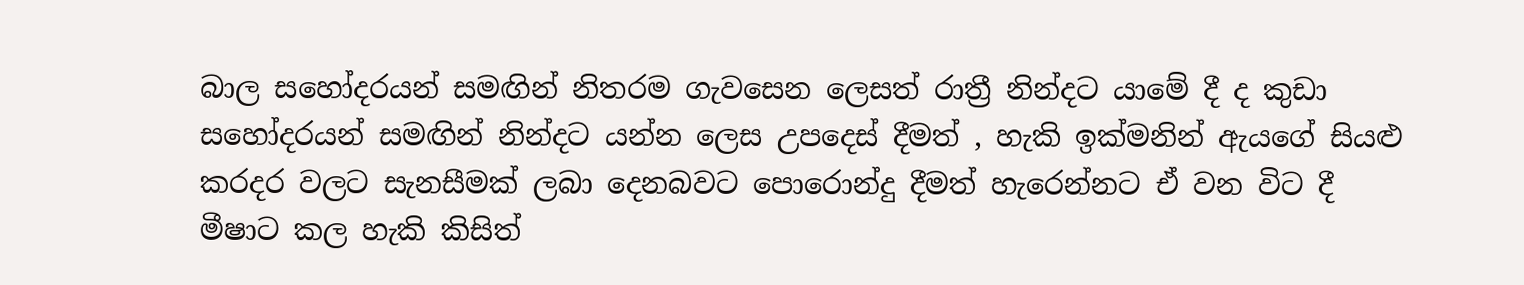බාල සහෝදරයන් සමඟින් නිතරම ගැවසෙන ලෙසත් රාත්‍රී නින්දට යාමේ දී ද කුඩා සහෝදරයන් සමඟින් නින්දට යන්න ලෙස උපදෙස් දීමත් , හැකි ඉක්මනින් ඇයගේ සියළු කරදර වලට සැනසීමක් ලබා දෙනබවට පොරොන්දු දීමත් හැරෙන්නට ඒ වන විට දී මීෂාට කල හැකි කිසිත්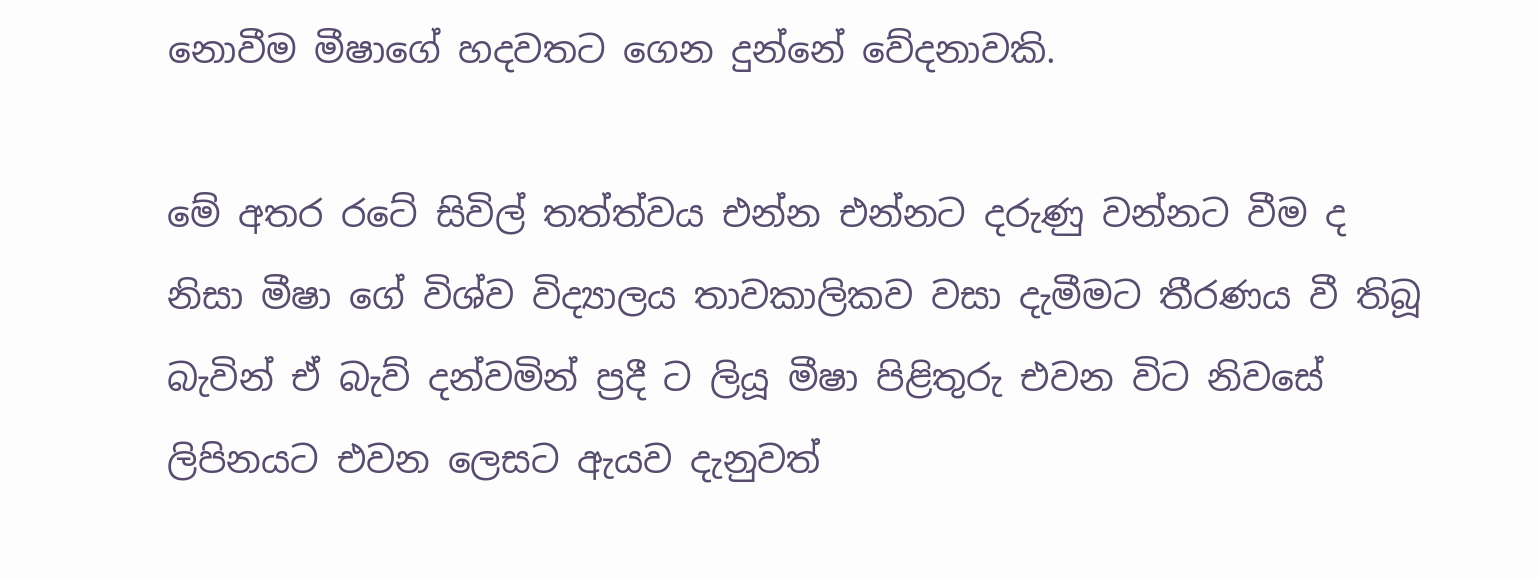නොවීම මීෂාගේ හදවතට ගෙන දුන්නේ වේදනාවකි.

මේ අතර රටේ සිවිල් තත්ත්වය එන්න එන්නට දරුණු වන්නට වීම ද නිසා මීෂා ගේ විශ්ව විද්‍යාලය තාවකාලිකව වසා දැමීමට තීරණය වී තිබූ බැවින් ඒ බැව් දන්වමින් ප්‍රදී ට ලියූ මීෂා පිළිතුරු එවන විට නිවසේ ලිපිනයට එවන ලෙසට ඇයව දැනුවත්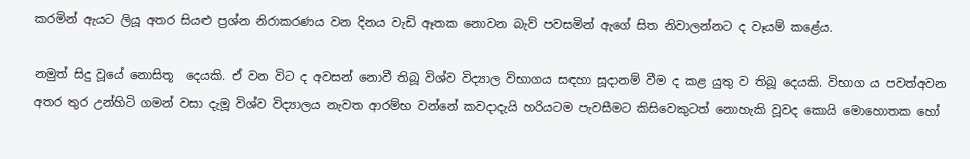කරමින් ඇයට ලියූ අතර සියළු ප්‍රශ්න නිරාකරණය වන දිනය වැඩි ඈතක නොවන බැව් පවසමින් ඇගේ සිත නිවාලන්නට ද වෑයම් කළේය.

නමුත් සිදු වූයේ නොසිතූ  දෙයකි. ඒ වන විට ද අවසන් නොවී තිබූ විශ්ව විද්‍යාල විභාගය සඳහා සූදානම් වීම ද කළ යුතු ව තිබූ දෙයකි. විභාග ය පවත්අවන අතර තුර උන්හිටි ගමන් වසා දැමූ විශ්ව විද්‍යාලය නැවත ආරම්භ වන්නේ කවදාදැයි හරියටම පැවසීමට කිසිවෙකුටත් නොහැකි වූවද කොයි මොහොතක හෝ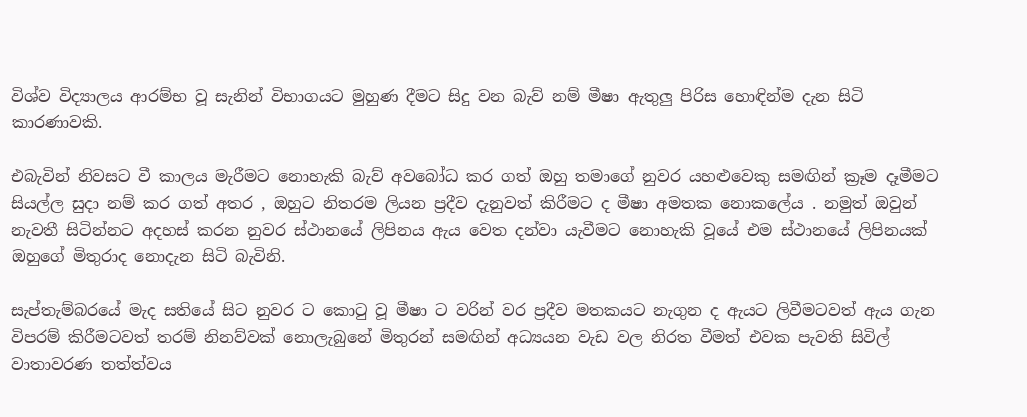විශ්ව විද්‍යාලය ආරම්භ වූ සැනින් විභාගයට මුහුණ දීමට සිදු වන බැව් නම් මීෂා ඇතුලු පිරිස හොඳින්ම දැන සිටි කාරණාවකි.

එබැවින් නිවසට වී කාලය මැරීමට නොහැකි බැව් අවබෝධ කර ගත් ඔහු තමාගේ නුවර යහළුවෙකු සමඟින් ක්‍රෑම දෑමීමට සියල්ල සුදා නම් කර ගත් අතර , ඔහුට නිතරම ලියන ප්‍රදීව දැනුවත් කිරීමට ද මීෂා අමතක නොකලේය . නමුත් ඔවුන් නැවතී සිටින්නට අදහස් කරන නුවර ස්ථානයේ ලිපිනය ඇය වෙත දන්වා යැවීමට නොහැකි වූයේ එම ස්ථානයේ ලිපිනයක් ඔහුගේ මිතුරාද නොදැන සිටි බැවිනි.

සැප්තැම්බරයේ මැද සතියේ සිට නුවර ට කොටු වූ මීෂා ට වරින් වර ප්‍රදීව මතකයට නැගුන ද ඇයට ලිවීමටවත් ඇය ගැන විපරම් කිරීමටවත් තරම් නිනව්වක් නොලැබුනේ මිතුරන් සමඟින් අධ්‍යයන වැඩ වල නිරත වීමත් එවක පැවති සිවිල් වාතාවරණ තත්ත්වය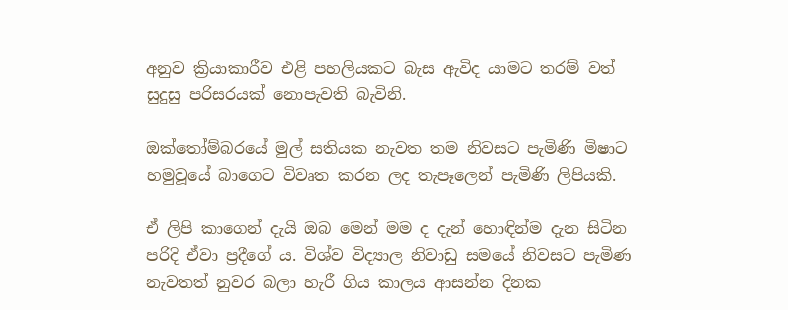අනුව ක්‍රියාකාරීව එළි පහලියකට බැස ඇවිද යාමට තරම් වත් සුදුසු පරිසරයක් නොපැවති බැවිනි.

ඔක්තෝම්බරයේ මුල් සතියක නැවත තම නිවසට පැමිණි මිෂාට හමුවූයේ බාගෙට විවෘත කරන ලද තැපෑලෙන් පැමිණි ලිපියකි.

ඒ ලිපි කාගෙන් දැයි ඔබ මෙන් මම ද දැන් හොඳින්ම දැන සිටින පරිදි ඒවා ප්‍රදීගේ ය. විශ්ව විද්‍යාල නිවාඩු සමයේ නිවසට පැමිණ නැවතත් නුවර බලා හැරී ගිය කාලය ආසන්න දිනක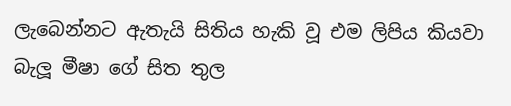ලැබෙන්නට ඇතැයි සිතිය හැකි වූ එම ලිපිය කියවා බැලූ මීෂා ගේ සිත තුල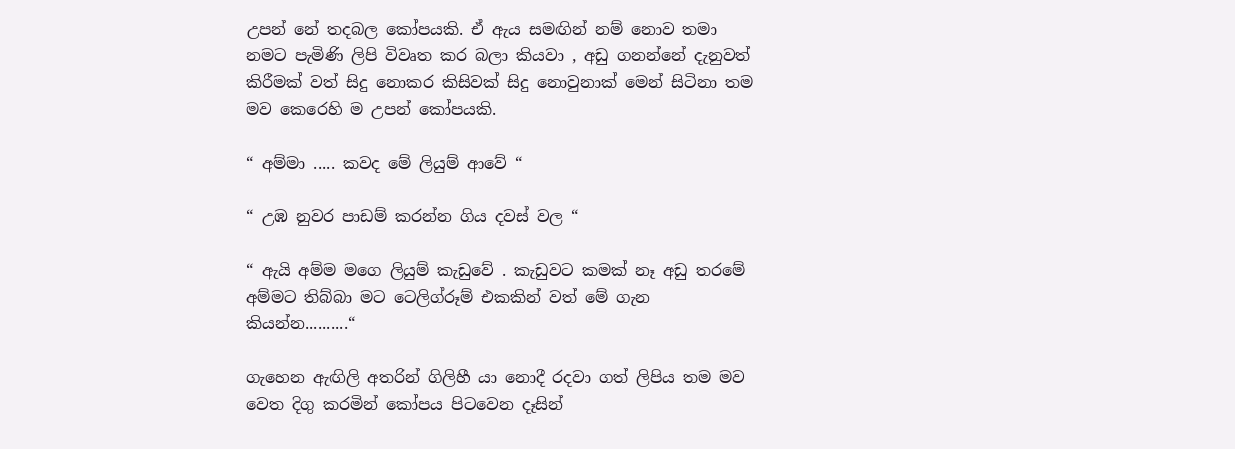උපන් නේ තදබල කෝපයකි. ඒ ඇය සමඟින් නම් නොව තමා නමට පැමිණි ලිපි විවෘත කර බලා කියවා , අඩු ගනන්නේ දැනුවත් කිරීමක් වත් සිදු නොකර කිසිවක් සිදු නොවුනාක් මෙන් සිටිනා තම මව කෙරෙහි ම උපන් කෝපයකි.

“ අම්මා ..... කවද මේ ලියුම් ආවේ “

“ උඹ නුවර පාඩම් කරන්න ගිය දවස් වල “

“ ඇයි අම්ම මගෙ ලියුම් කැඩුවේ . කැඩුවට කමක් නෑ අඩු තරමේ අම්මට තිබ්බා මට ටෙලිග්රූම් එකකින් වත් මේ ගැන කියන්න..........“

ගැහෙන ඇඟිලි අතරින් ගිලිහී යා නොදී රදවා ගත් ලිපිය තම මව වෙත දිගු කරමින් කෝපය පිටවෙන දෑසින්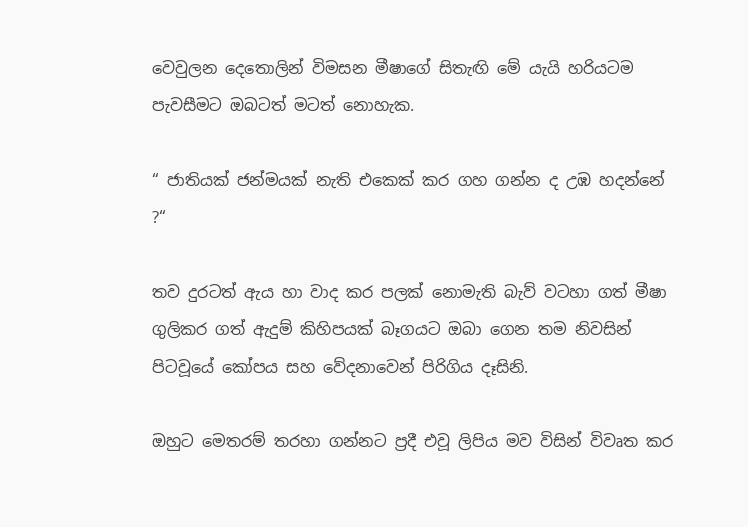වෙවුලන දෙතොලින් විමසන මීෂාගේ සිතැඟි මේ යැයි හරියටම පැවසීමට ඔබටත් මටත් නොහැක.

“ ජාතියක් ජන්මයක් නැති එකෙක් කර ගහ ගන්න ද උඹ හදන්නේ ?“

තව දුරටත් ඇය හා වාද කර පලක් නොමැති බැව් වටහා ගත් මීෂා ගුලිකර ගත් ඇදුම් කිහිපයක් බෑගයට ඔබා ගෙන තම නිවසින් පිටවූයේ කෝපය සහ වේදනාවෙන් පිරිගිය දෑසිනි.

ඔහුට මෙතරම් තරහා ගන්නට ප්‍රදී එවූ ලිපිය මව විසින් විවෘත කර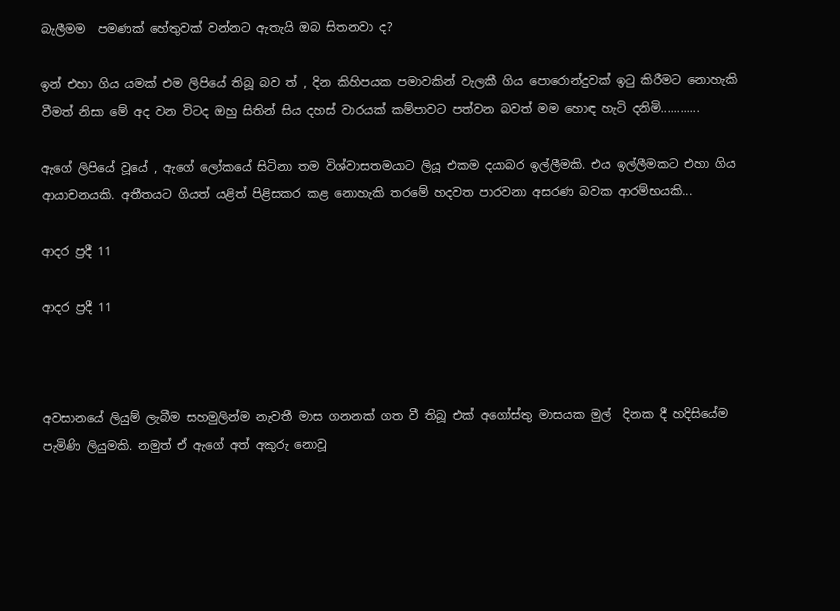බැලීමම  පමණක් හේතුවක් වන්නට ඇතැයි ඔබ සිතනවා ද?

ඉන් එහා ගිය යමක් එම ලිපියේ තිබූ බව ත් , දින කිහිපයක පමාවකින් වැලකී ගිය පොරොන්දුවක් ඉටු කිරීමට නොහැකි වීමත් නිසා මේ අද වන විටද ඔහු සිතින් සිය දහස් වාරයක් කම්පාවට පත්වන බවත් මම හොඳ හැටි දනිමි............

ඇගේ ලිපියේ වූයේ , ඇගේ ලෝකයේ සිටිනා තම විශ්වාසතමයාට ලියූ එකම දයාබර ඉල්ලීමකි. එය ඉල්ලීමකට එහා ගිය ආයාචනයකි. අතීතයට ගියත් යළිත් පිළිසකර කළ නොහැකි තරමේ හදවත පාරවනා අසරණ බවක ආරම්භයකි...

ආදර ප්‍රදී 11

ආදර ප්‍රදී 11



අවසානයේ ලියුම් ලැබීම සහමුලින්ම නැවතී මාස ගනනක් ගත වී තිබූ එක් අගෝස්තු මාසයක මුල්  දිනක දී හදිසියේම පැමිණි ලියුමකි. නමුත් ඒ ඇගේ අත් අකුරු නොවූ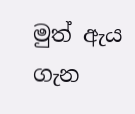මුත් ඇය ගැන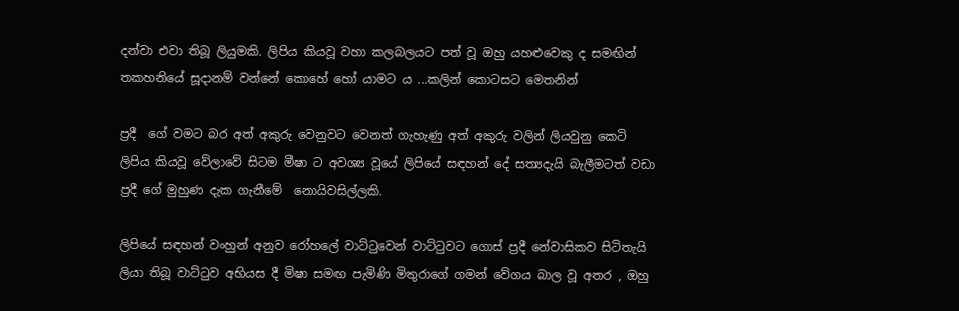දන්වා එවා තිබූ ලියුමකි. ලිපිය කියවූ වහා කලබලයට පත් වූ ඔහු යහළුවෙකු ද සමඟින් තකහනියේ සූදානම් වන්නේ කොහේ හෝ යාමට ය ...කලින් කොටසට මෙතනින්

ප්‍රදී  ගේ වමට බර අත් අකුරු වෙනුවට වෙනත් ගැහැණු අත් අකුරු වලින් ලියවුනු කෙටි ලිපිය කියවූ වේලාවේ සිටම මීෂා ට අවශ්‍ය වූයේ ලිපියේ සඳහන් දේ සත්‍යදැයි බැලීමටත් වඩා ප්‍රදී ගේ මුහුණ දැක ගැනීමේ  නොයිවසිල්ලකි.

ලිපියේ සඳහන් වංහුන් අනුව රෝහලේ වාට්ටුවෙන් වාට්ටුවට ගොස් ප්‍රදී නේවාසිකව සිටිතැයි ලියා තිබූ වාට්ටුව අභියස දී මිෂා සමඟ පැමිණි මිතුරාගේ ගමන් වේගය බාල වූ අතර , ඔහු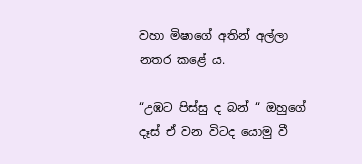වහා මිෂාගේ අතින් අල්ලා නතර කළේ ය.

“උඹට පිස්සු ද බන් “ ඔහුගේ දෑස් ඒ වන විටද යොමු වී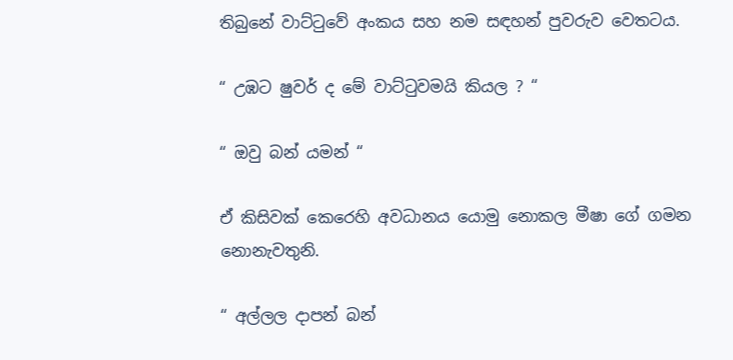තිබුනේ වාට්ටුවේ අංකය සහ නම සඳහන් පුවරුව වෙතටය.

“ උඹට ෂුවර් ද මේ වාට්ටුවමයි කියල ? “

“ ඔවු බන් යමන් “

ඒ කිසිවක් කෙරෙහි අවධානය යොමු නොකල මීෂා ගේ ගමන නොනැවතුනි.

“ අල්ලල දාපන් බන්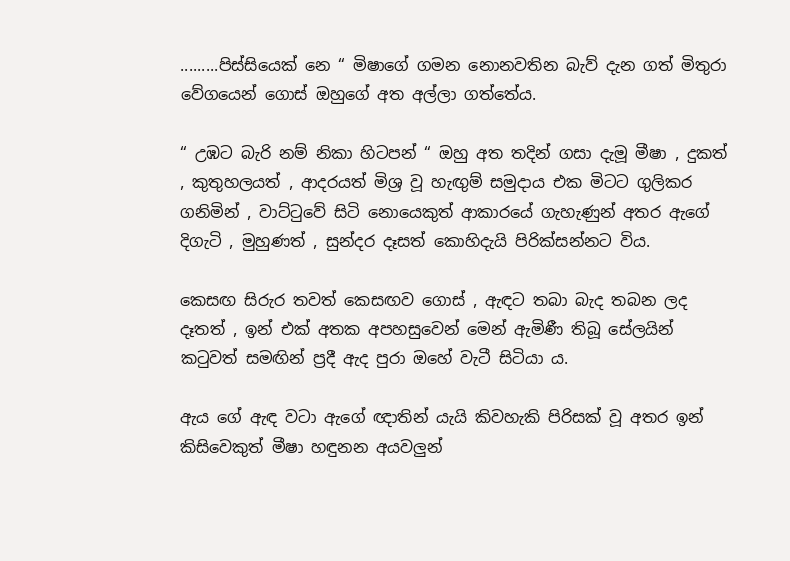.........පිස්සියෙක් නෙ “ මිෂාගේ ගමන නොනවතින බැව් දැන ගත් මිතුරා වේගයෙන් ගොස් ඔහුගේ අත අල්ලා ගත්තේය.

“ උඹට බැරි නම් නිකා හිටපන් “ ඔහු අත තදින් ගසා දැමූ මීෂා , දුකත් , කුතුහලයත් , ආදරයත් මිශ්‍ර වූ හැඟුම් සමුදාය එක මිටට ගුලිකර ගනිමින් , වාට්ටුවේ සිටි නොයෙකුත් ආකාරයේ ගැහැණුන් අතර ඇගේ දිගැටි , මුහුණත් , සුන්දර දෑසත් කොහිදැයි පිරික්සන්නට විය.

කෙසඟ සිරුර තවත් කෙසඟව ගොස් , ඇඳට තබා බැද තබන ලද දෑතත් , ඉන් එක් අතක අපහසුවෙන් මෙන් ඇමිණී තිබූ සේලයින් කටුවත් සමඟින් ප්‍රදී ඇද පුරා ඔහේ වැටී සිටියා ය.

ඇය ගේ ඇඳ වටා ඇගේ ඥාතින් යැයි කිවහැකි පිරිසක් වූ අතර ඉන් කිසිවෙකුත් මීෂා හඳුනන අයවලුන්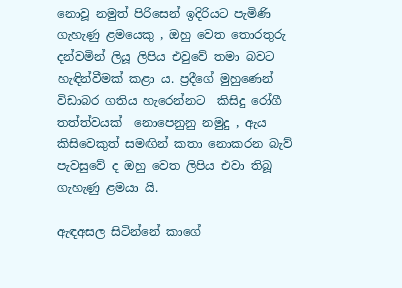නොවූ නමුත් පිරිසෙන් ඉදිරියට පැමිණි ගැහැණු ළමයෙකු , ඔහු වෙත තොරතුරු දන්වමින් ලියූ ලිපිය එවුවේ තමා බවට හැඳින්වීමක් කළා ය. ප්‍රදීගේ මුහුණෙන් විඩාබර ගතිය හැරෙන්නට  කිසිදු රෝගී තත්ත්වයක් ‍ නොපෙනුනු නමුදු , ඇය කිසිවෙකුත් සමඟින් කතා නොකරන බැව් පැවසුවේ ද ඔහු වෙත ලිපිය එවා තිබූ ගැහැණු ළමයා යි.

ඇඳඅසල සිටින්නේ කාගේ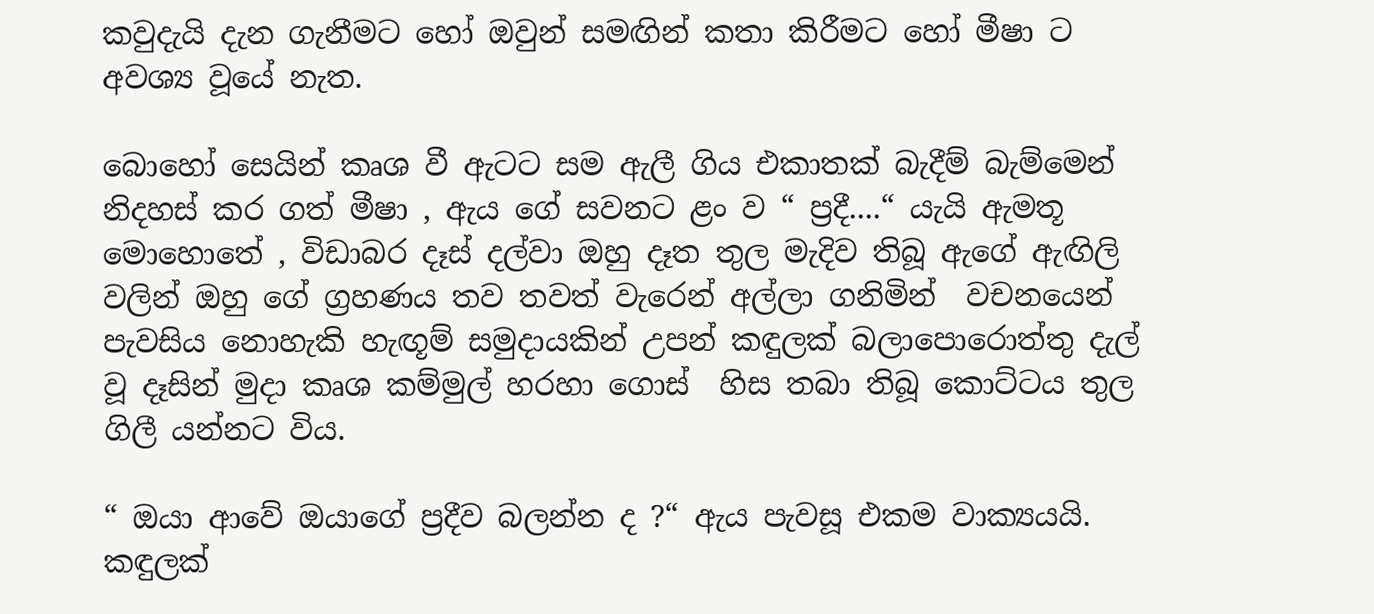කවුදැයි දැන ගැනීමට හෝ ඔවුන් සමඟින් කතා කිරීමට හෝ මීෂා ට අවශ්‍ය වූයේ නැත.

බොහෝ සෙයින් කෘශ වී ඇටට සම ඇලී ගිය එකාතක් බැදීම් බැම්මෙන් නිදහස් කර ගත් මීෂා , ඇය ගේ සවනට ළං ව “ ප්‍රදී....“ යැයි ඇමතූ මොහොතේ , විඩාබර දෑස් දල්වා ඔහු දෑත තුල මැදිව තිබූ ඇගේ ඇඟිලි වලින් ඔහු ගේ ග්‍රහණය තව තවත් වැරෙන් අල්ලා ගනිමින්  වචනයෙන් පැවසිය නොහැකි හැඟූම් සමුදායකින් උපන් කඳුලක් බලාපොරොත්තු දැල් වූ දෑසින් මුදා කෘශ කම්මුල් හරහා ගොස්  හිස තබා තිබූ කොට්ටය තුල ගිලී යන්නට විය.

“ ඔයා ආවේ ඔයාගේ ප්‍රදීව බලන්න ද ?“ ඇය පැවසූ එකම වාක්‍යයයි. කඳුලක්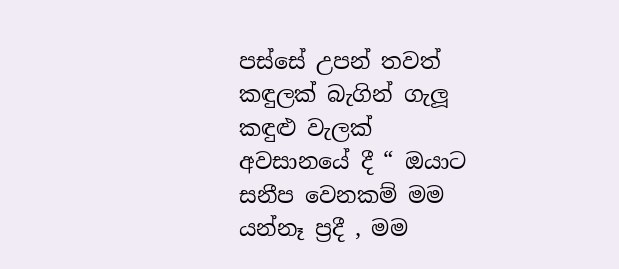පස්සේ උපන් තවත් කඳුලක් බැගින් ගැලූ කඳුළු වැලක් අවසානයේ දී “ ඔයාට සනීප වෙනකම් මම යන්නෑ ප්‍රදී , මම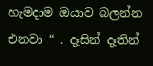හැමදාම ඔයාව බලන්න එනවා “ . දෑසින් දෑතින්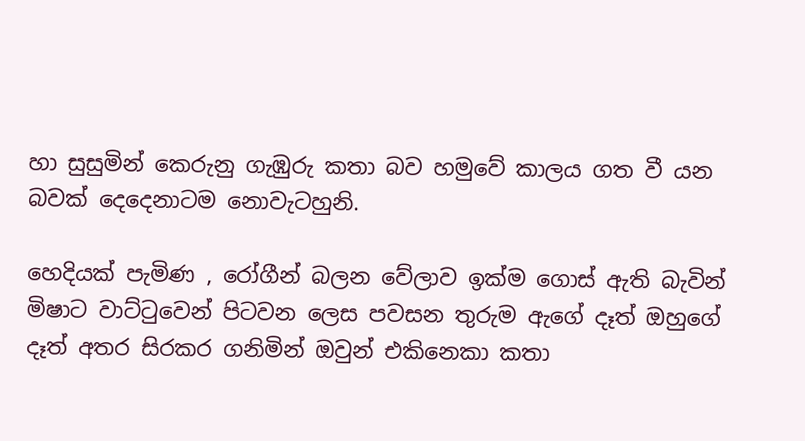හා සුසුමින් කෙරුනු ගැඹුරු කතා බව හමුවේ කාලය ගත වී යන බවක් දෙදෙනාටම නොවැටහුනි.

හෙදියක් පැමිණ , රෝගීන් බලන වේලාව ඉක්ම ගොස් ඇති බැවින් මිෂාට වාට්ටුවෙන් පිටවන ලෙස පවසන තුරුම ඇගේ දෑත් ඔහුගේ දෑත් අතර සිරකර ගනිමින් ඔවුන් එකිනෙකා කතා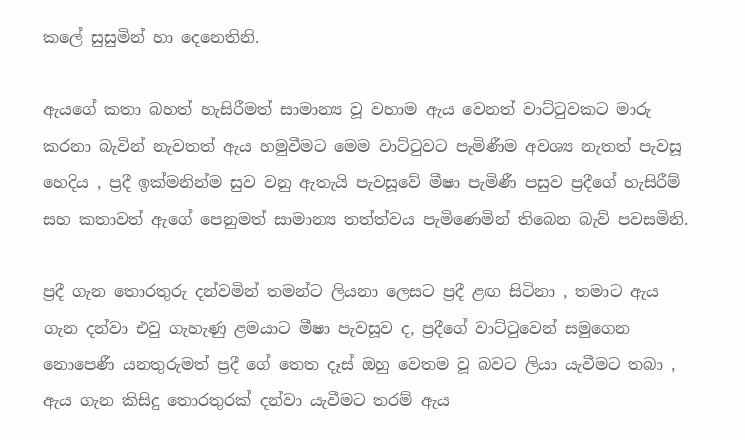කලේ සුසුමින් හා දෙනෙතිනි.

ඇයගේ කතා බහත් හැසිරීමත් සාමාන්‍ය වූ වහාම ඇය වෙනත් වාට්ටුවකට මාරු කරනා බැවින් නැවතත් ඇය හමුවීමට මෙම වාට්ටුවට පැමිණීම අවශ්‍ය නැතත් පැවසූ හෙදිය , ප්‍රදී ඉක්මනින්ම සුව වනු ඇතැයි පැවසූවේ මීෂා පැමිණී පසුව ප්‍රදීගේ හැසිරීම් සහ කතාවත් ඇගේ පෙනුමත් සාමාන්‍ය තත්ත්වය පැමිණෙමින් තිබෙන බැව් පවසමිනි.

ප්‍රදී ගැන තොරතුරු දන්වමින් තමන්ට ලියනා ලෙසට ප්‍රදී ළඟ සිටිනා , තමාට ඇය ගැන දන්වා එවු ගැහැණු ළමයාට මීෂා පැවසූව ද, ප්‍රදීගේ වාට්ටුවෙන් සමුගෙන නොපෙණී යනතුරුමත් ප්‍රදී ගේ තෙත දෑස් ඔහු වෙතම වූ බවට ලියා යැවීමට තබා , ඇය ගැන කිසිදු තොරතුරක් දන්වා යැවීමට තරම් ඇය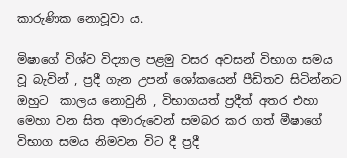කාරුණික නොවූවා ය.

මිෂාගේ විශ්ව විද්‍යාල පළමු වසර අවසන් විභාග සමය වූ බැවින් , ප්‍රදී ගැන උපන් ශෝකයෙන් පීඩිතව සිටින්නට ඔහුට  කාලය නොවුනි , විභාගයත් ප්‍රදීත් අතර එහා මෙහා වන සිත අමාරුවෙන් සමබර කර ගත් මීෂාගේ විභාග සමය නිමවන විට දී ප්‍රදී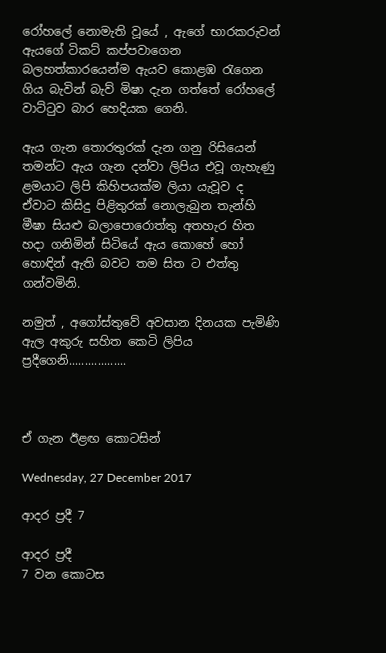රෝහලේ නොමැති වූයේ , ඇගේ භාරකරුවන් ඇයගේ ටිකට් කප්පවාගෙන බලහත්කාරයෙන්ම ඇයව කොළඹ රැගෙන ගිය බැවින් බැව් මිෂා දැන ගත්තේ රෝහලේ වාට්ටුව බාර හෙදියක ගෙනි.

ඇය ගැන තොරතුරක් දැන ගනු රිසියෙන් තමන්ට ඇය ගැන දන්වා ලිපිය එවූ ගැහැණු ළමයාට ලිපි කිහිපයක්ම ලියා යැවූව ද ඒවාට කිසිදු පිළිතුරක් නොලැබුන තැන්හි මීෂා සියළු බලාපොරොත්තු අතහැර හිත හදා ගනිමින් සිටියේ ඇය කොහේ හෝ හොඳින් ඇති බවට තම සිත ට එත්තු ගන්වමිනි.

නමුත් , අගෝස්තුවේ අවසාන දිනයක පැමිණි ඇල අකුරු සහිත කෙටි ලිපිය ප්‍රදීගෙනි..................



ඒ ගැන ඊළඟ කොටසින්

Wednesday, 27 December 2017

ආදර ප්‍රදී 7

ආදර ප්‍රදී
7 වන කොටස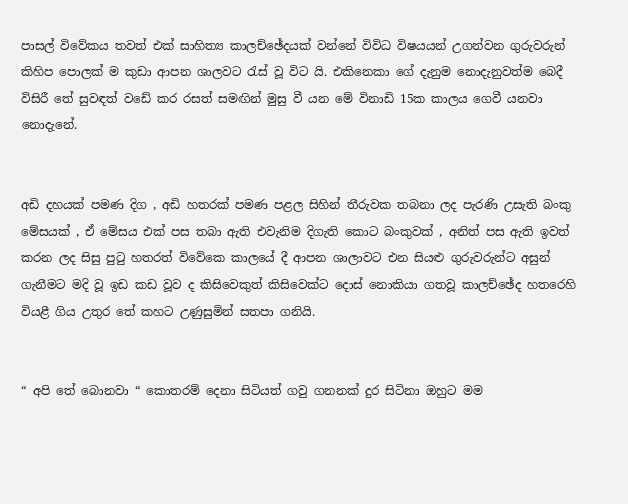පාසල් විවේකය තවත් එක් සාහිත්‍ය කාලච්ඡේදයක් වන්නේ විවිධ විෂයයන් උගන්වන ගුරුවරුන් කිහිප පොලක් ම කුඩා ආපන ශාලවට රැස් වූ විට යි. එකිනෙකා ගේ දැනුම නොදැනුවත්ම බෙදී විසිරී තේ සුවඳත් වඩේ කර රසත් සමඟින් මුසු වී යන මේ විනාඩි 15ක කාලය ගෙවී යනවා නොදැනේ.


අඩි දහයක් පමණ දිග , අඩි හතරක් පමණ පළල සිහින් තීරුවක තබනා ලද පැරණි උසැති බංකු මේසයක් , ඒ මේසය එක් පස තබා ඇති එවැනිම දිගැති කොට බංකුවක් , අනිත් පස ඇති ඉවත් කරන ලද සිසු පුටු හතරත් විවේකෙ කාලයේ දී ආපන ශාලාවට එන සියළු ගුරුවරුන්ට අසුන් ගැනීමට මදි වූ ඉඩ කඩ වූව ද කිසිවෙකුත් කිසිවෙක්ට දොස් නොකියා ගතවූ කාලච්ඡේද හතරෙහි වියළී ගිය උතුර තේ කහට උණුසුමින් සතපා ගනියි.


“ අපි තේ බොනවා “ කොතරම් දෙනා සිටියත් ගවු ගනනක් දුර සිටිනා ඔහුට මම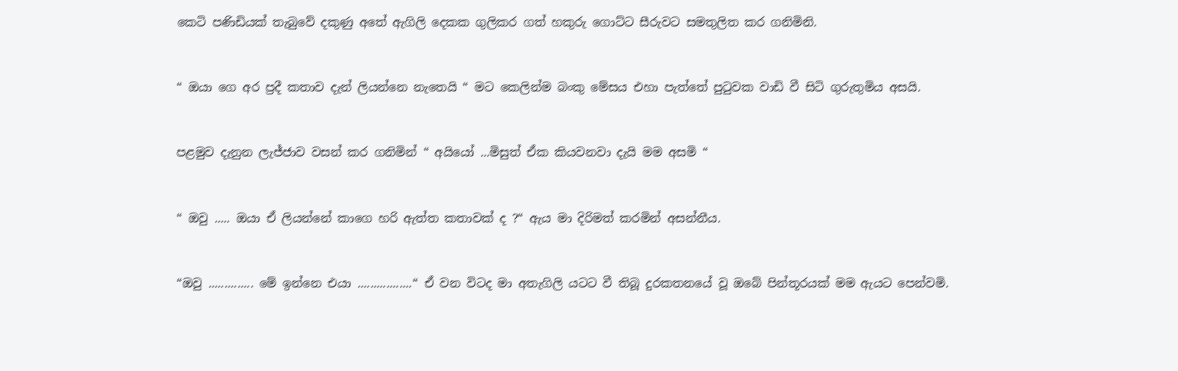කෙටි පණිඩියක් තැබුවේ දකුණු අතේ ඇගිලි දෙකක ගුලිකර ගත් හකුරු ගොට්ට සීරුවට සමතුලිත කර ගනිමිනි.


“ ඔයා ගෙ අර ප්‍රදී කතාව දැන් ලියන්නෙ නැතෙයි “ මට කෙලින්ම බංකු මේසය එහා පැත්තේ පුටුවක වාඩි වී සිටි ගුරුතුමිය අසයි.


පළමුව දැනුන ලැජ්ජාව වසන් කර ගනිමින් “ අයියෝ ...මිසුත් ඒක කියවනවා දැයි මම අසමි “


“ ඔවු ..... ඔයා ඒ ලියන්නේ කාගෙ හරි ඇත්ත කතාවක් ද ?“ ඇය මා දිරිමත් කරමින් අසන්නීය.


“ඔවු .............. මේ ඉන්නෙ එයා .................“ ඒ වන විටද මා අතැගිලි යටට වී තිබූ දුරකතනයේ වූ ඔබේ පින්තූරයක් මම ඇයට පෙන්වමි.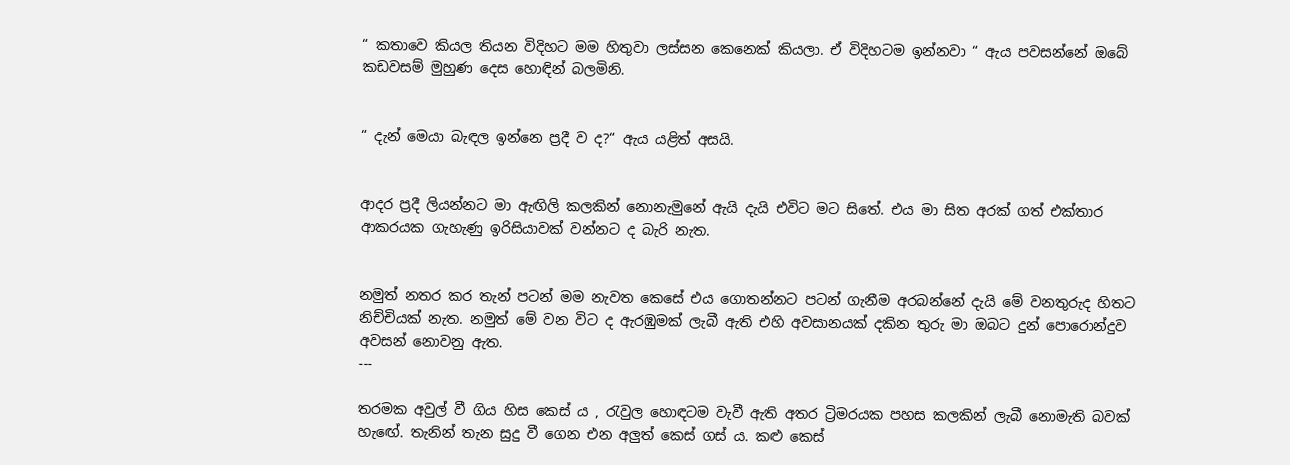“ කතාවෙ කියල තියන විදිහට මම හිතුවා ලස්සන කෙනෙක් කියලා. ඒ විදිහටම ඉන්නවා “ ඇය පවසන්නේ ඔබේ කඩවසම් මුහුණ දෙස හොඳින් බලමිනි.


“ දැන් මෙයා බැඳල ඉන්නෙ ප්‍රදී ව ද?“ ඇය යළිත් අසයි.


ආදර ප්‍රදී ලියන්නට මා ඇඟිලි කලකින් නොනැමුනේ ඇයි දැයි එවිට මට සිතේ. එය මා සිත අරක් ගත් එක්තාර ආකරයක ගැහැණු ඉරිසියාවක් වන්නට ද බැරි නැත.


නමුත් නතර කර තැන් පටන් මම නැවත කෙසේ එය ගොතන්නට පටන් ගැනීම අරබන්නේ දැයි මේ වනතුරුද හිතට නිච්චියක් නැත. නමුත් මේ වන විට ද ඇරඹුමක් ලැබී ඇති එහි අවසානයක් දකින තුරු මා ඔබට දුන් පොරොන්දුව අවසන් නොවනු ඇත.
---

තරමක අවුල් වී ගිය හිස කෙස් ය , රැවුල හොඳටම වැවී ඇති අතර ට්‍රිමරයක පහස කලකින් ලැබී නොමැති බවක් හැඟේ. තැනින් තැන සුදු වී ගෙන එන අලුත් කෙස් ගස් ය. කළු කෙස්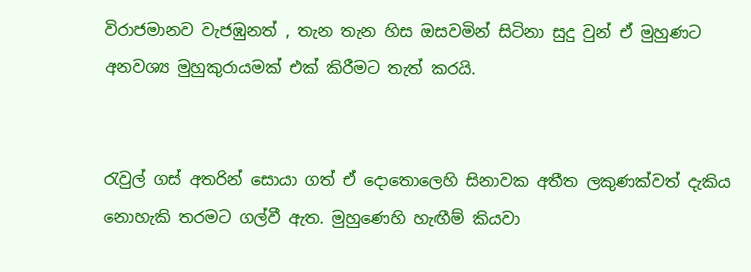විරාජමානව වැජඹුනත් , තැන තැන හිස ඔසවමින් සිටිනා සුදු වුන් ඒ මුහුණට අනවශ්‍ය මුහුකුරායමක් එක් කිරීමට තැත් කරයි.


රැවුල් ගස් අතරින් සොයා ගත් ඒ දොතොලෙහි සිනාවක අතීත ලකුණක්වත් දැකිය නොහැකි තරමට ගල්වී ඇත. මුහුණෙහි හැඟීම් කියවා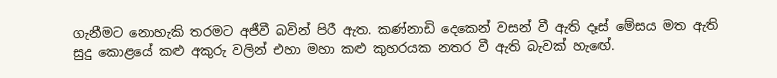ගැනීමට නොහැකි තරමට අජීවී බවින් පිරී ඇත. කණ්නාඩි දෙකෙන් වසන් වී ඇති දෑස් මේසය මත ඇති සුදු කොළයේ කළු අකුරු වලින් එහා මහා කළු කුහරයක නතර වී ඇති බැවක් හැඟේ.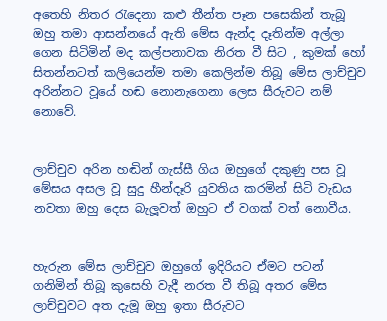අතෙහි නිතර රැදෙනා කළු තීන්ත පෑන පසෙකින් තැබූ ඔහු තමා ආසන්නයේ ඇති මේස ඇන්ද දෑතින්ම අල්ලා ගෙන සිටිමින් මද කල්පනාවක නිරත වී සිට , කුමක් හෝ සිතන්නටත් කලියෙන්ම තමා කෙලින්ම තිබූ මේස ලාච්චුව අරින්නට වූයේ හඬ නොනැගෙනා ලෙස සීරුවට නම් නොවේ.


ලාච්චුව අරින හඬින් ගැස්සී ගිය ඔහුගේ දකුණු පස වූ මේසය අසල වූ සුදු හීන්දෑරි යුවතිය කරමින් සිටි වැඩය නවතා ඔහු දෙස බැලූවත් ඔහුට ඒ වගක් වත් නොවීය.


හැරුන මේස ලාච්චුව ඔහුගේ ඉදිරියට ඒමට පටන් ගනිමින් තිබූ කුසෙහි වැදී නරත වී තිබූ අතර මේස ලාච්චුවට අත දැමූ ඔහු ඉතා සීරුවට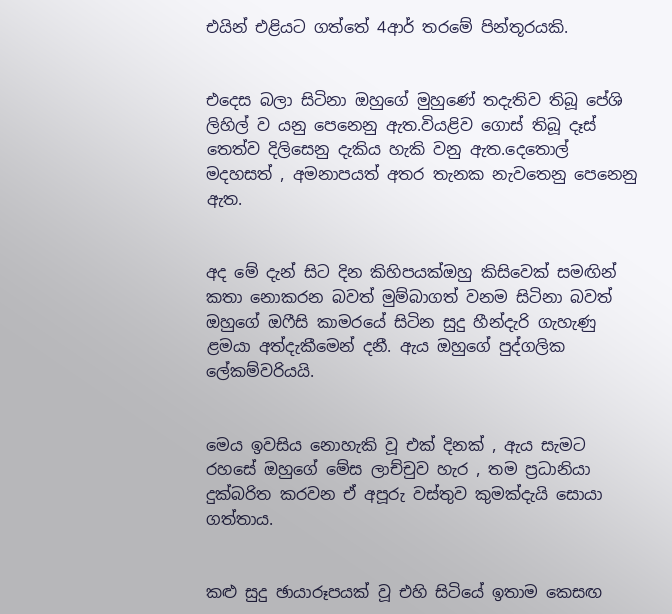එයින් එළියට ගත්තේ 4ආර් තරමේ පින්තූරයකි.


එදෙස බලා සිටිනා ඔහුගේ මුහුණේ තදැතිව තිබූ පේශි ලිහිල් ව යනු පෙනෙනු ඇත.වියළිව ගොස් තිබූ දෑස් තෙත්ව දිලිසෙනු දැකිය හැකි වනු ඇත.දෙතොල් මදහසත් , අමනාපයත් අතර තැනක නැවතෙනු පෙනෙනු ඇත.


අද මේ දැන් සිට දින කිහිපයක්ඔහු කිසිවෙක් සමඟින් කතා නොකරන බවත් මුම්බාගත් වනම සිටිනා බවත් ඔහුගේ ඔෆීසි කාමරයේ සිටින සුදු හීන්දැරි ගැහැණු ළමයා අත්දැකීමෙන් දනී. ඇය ඔහුගේ පුද්ගලික ලේකම්වරියයි.


මෙය ඉවසිය නොහැකි වූ එක් දිනක් , ඇය සැමට රහසේ ඔහුගේ මේස ලාච්චුව හැර , තම ප්‍රධානියා දුක්බරිත කරවන ඒ අපූරු වස්තුව කුමක්දැයි සොයා ගත්තාය.


කළු සුදු ඡායාරූපයක් වූ එහි සිටියේ ඉතාම කෙසඟ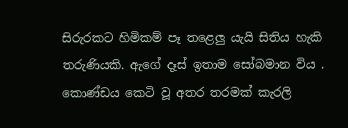සිරුරකට හිමිකම් පෑ තළෙලු යැයි සිතිය හැකි තරුණියකි. ඇගේ දෑස් ඉතාම සෝබමාන විය . කොණ්ඩය කෙටි වූ අතර තරමක් කැරලි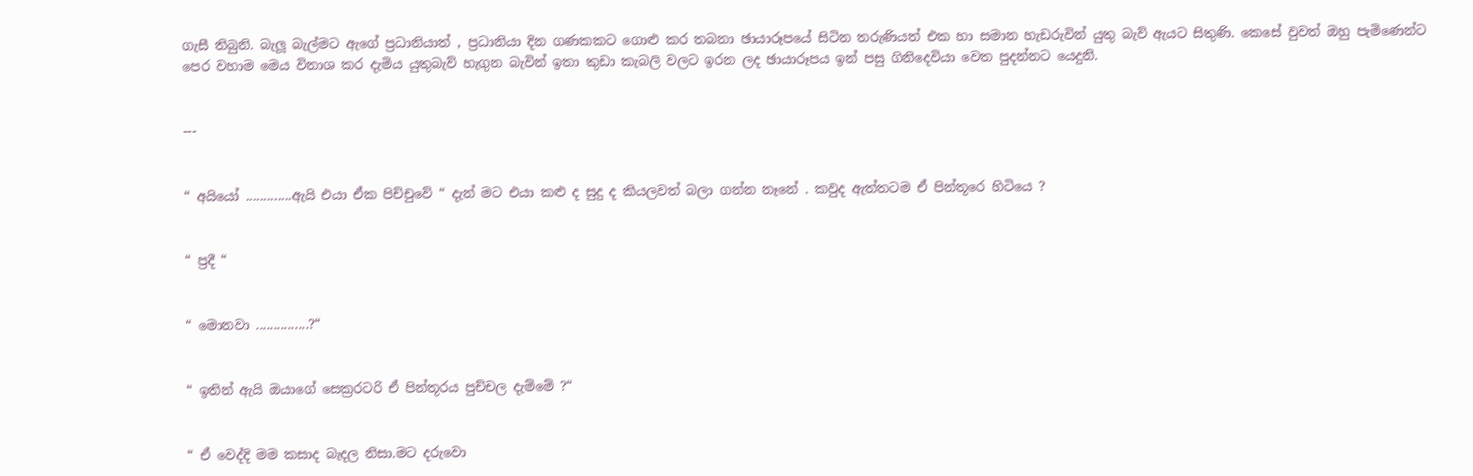ගැසී තිබුනි. බැලූ බැල්මට ඇගේ ප්‍රධානියාත් , ප්‍රධානියා දින ගණකකට ගොළු කර තබනා ඡායාරූපයේ සිටින තරුණියත් එක හා සමාන හැඩරුවින් යුතු බැව් ඇයට සිතුණි. කෙසේ වුවත් ඔහු පැමිණෙන්ට පෙර වහාම මෙය විනාශ කර දැමිය යුතුබැව් හැගුන බැවින් ඉතා කුඩා කැබලි වලට ඉරන ලද ඡායාරූපය ඉන් පසු ගිනිදෙවියා වෙත පුදන්නට යෙදුනි.


---


“ අයියෝ .............ඇයි එයා ඒක පිච්චුවේ “ දැන් මට එයා කළු ද සුදු ද කියලවත් බලා ගන්න නෑනේ . කවුද ඇත්තටම ඒ පින්තූරෙ හිටියෙ ?


“ ප්‍රදී “


“ මොනවා ...............?“


“ ඉතින් ඇයි ඔයාගේ සෙක්‍රරටරි ඒ පින්තූරය පුච්චල දැම්මේ ?“


“ ඒ වෙද්දි මම කසාද බැදල නිසා.මට දරුවො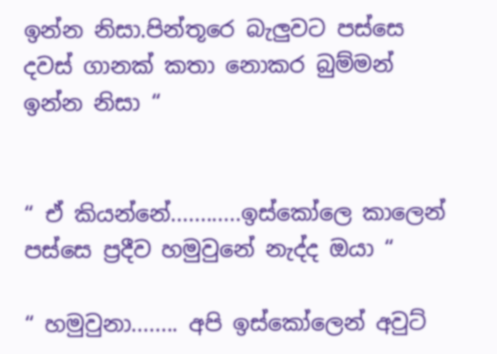ඉන්න නිසා.පින්තූරෙ බැලුවට පස්සෙ දවස් ගානක් කතා නොකර බුම්මන් ඉන්න නිසා “


“ ඒ කියන්නේ............ඉස්කෝලෙ කාලෙන් පස්සෙ ප්‍රදීව හමුවුනේ නැද්ද ඔයා “

“ හමුවුනා........ අපි ඉස්කෝලෙන් අවුට්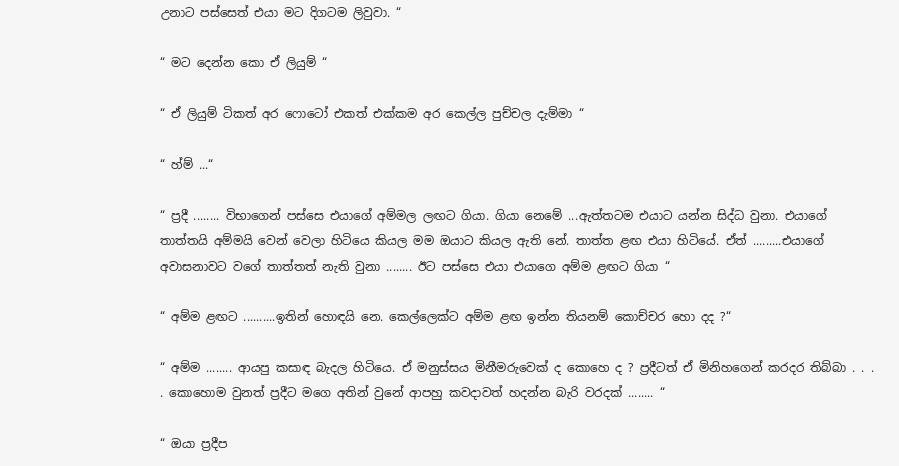උනාට පස්සෙත් එයා මට දිගටම ලිවුවා. “

“ මට දෙන්න කො ඒ ලියුම් “

“ ඒ ලියුම් ටිකත් අර ෆොටෝ එකත් එක්කම අර කෙල්ල පුච්චල දැම්මා “

“ හ්ම් ...“

“ ප්‍රදී ........ විභාගෙන් පස්සෙ එයාගේ අම්මල ලඟට ගියා. ගියා නෙමේ ...ඇත්තටම එයාට යන්න සිද්ධ වුනා. එයාගේ තාත්තයි අම්මයි වෙන් වෙලා හිටියෙ කියල මම ඔයාට කියල ඇති නේ. තාත්ත ළඟ එයා හිටියේ. ඒත් .........එයාගේ අවාසනාවට වගේ තාත්තත් නැති වුනා ........ ඊට පස්සෙ එයා එයාගෙ අම්ම ළඟට ගියා “

“ අම්ම ළඟට ..........ඉතින් හොඳයි නෙ. කෙල්ලෙක්ට අම්ම ළඟ ඉන්න තියනම් කොච්චර හො දද ?“

“ අම්ම ........ ආයපු කසාඳ බැදල හිටියෙ. ඒ මනුස්සය මිනීමරුවෙක් ද කොහෙ ද ? ප්‍රදීටත් ඒ මිනිහගෙන් කරදර තිබ්බා . . . . කොහොම වුනත් ප්‍රදීට මගෙ අතින් වුනේ ආපහු කවදාවත් හදන්න බැරි වරදක් ........ “

“ ඔයා ප්‍රදීප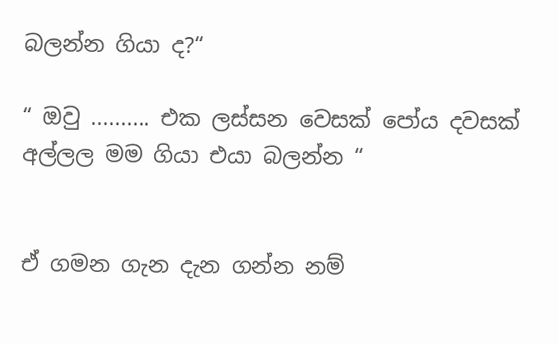බලන්න ගියා ද?“

“ ඔවු .......... එක ලස්සන වෙසක් පෝය දවසක් අල්ලල මම ගියා එයා බලන්න “


ඒ ගමන ගැන දැන ගන්න නම්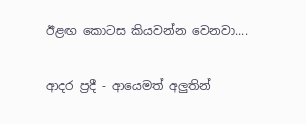ඊළඟ කොටස කියවන්න වෙනවා....

ආදර ප්‍රදී - ආයෙමත් අලුතින්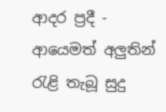ආදර ප්‍රදී - ආයෙමත් අලුතින්                                                   රැළි තැබූ සුදු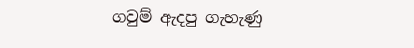ගවුම් ඇදපු ගැහැණු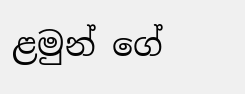ළමුන් ‌ගේ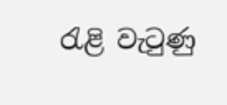රැළි වැටුණු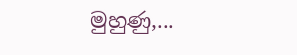මුහුණු,...